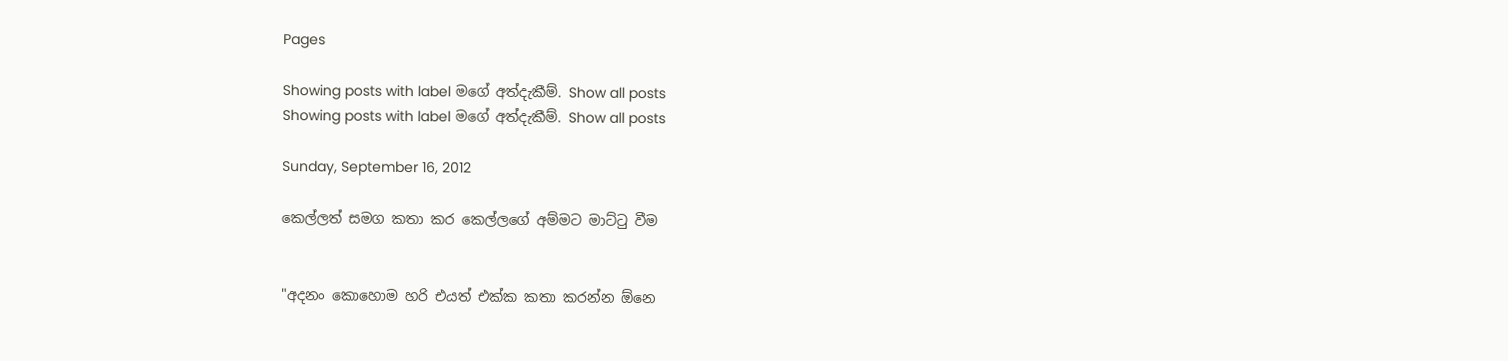Pages

Showing posts with label මගේ අත්දැකීම්. Show all posts
Showing posts with label මගේ අත්දැකීම්. Show all posts

Sunday, September 16, 2012

කෙල්ලත් සමග කතා කර කෙල්ලගේ අම්මට මාට්ටු වීම


"අදනං කොහොම හරි එයත් එක්ක කතා කරන්න ඕනෙ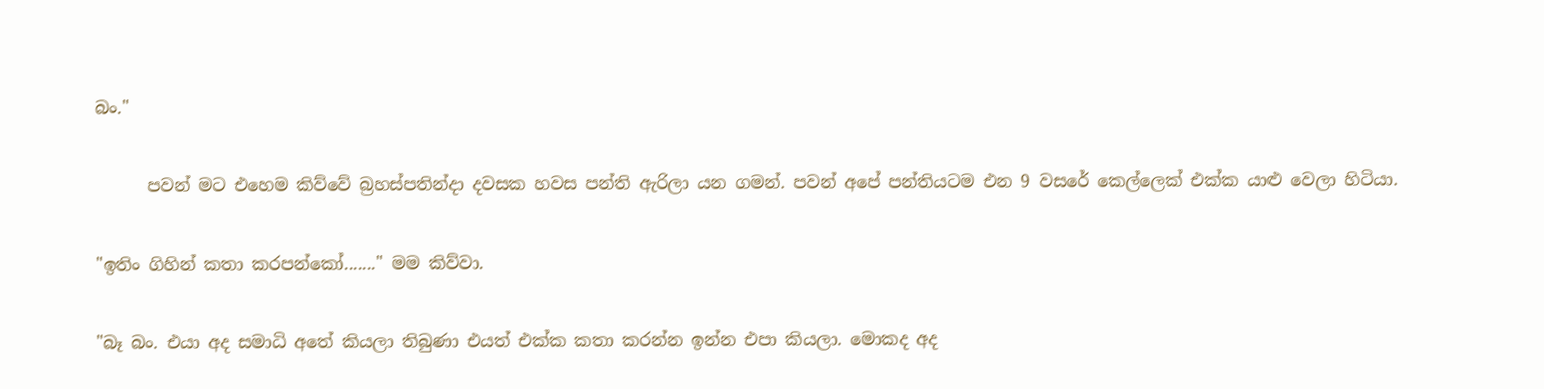බං."

      පවන් මට එහෙම කිව්වේ බ්‍රහස්පතින්දා දවසක හවස පන්ති ඇරිලා යන ගමන්. පවන් අපේ පන්තියටම එන 9 වසරේ කෙල්ලෙක් එක්ක යාළු වෙලා හිටියා.

"ඉතිං ගිහින් කතා කරපන්කෝ......." මම කිව්වා.

"බෑ බං. එයා අද සමාධි අතේ කියලා තිබුණා එයත් එක්ක කතා කරන්න ඉන්න එපා කියලා. මොකද අද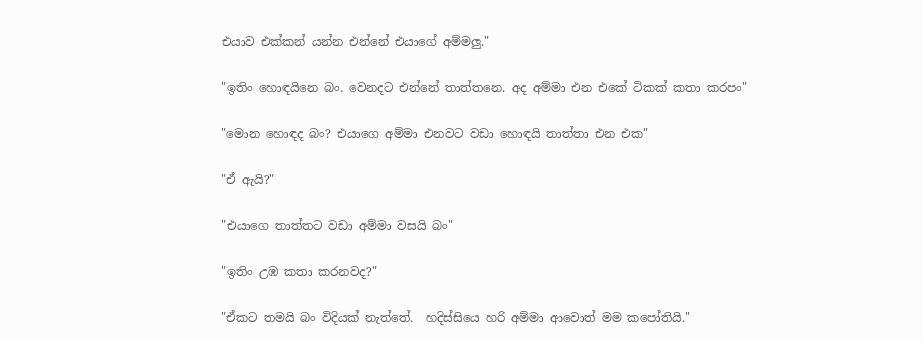එයාව එක්කන් යන්න එන්නේ එයාගේ අම්මලු."

"ඉතිං හොඳයිනෙ බං. වෙනදට එන්නේ තාත්තනෙ. අද අම්මා එන එකේ ටිකක් කතා කරපං"

"මොන හොඳද බං? එයාගෙ අම්මා එනවට වඩා හොඳයි තාත්තා එන එක"

"ඒ ඇයි?"

"එයාගෙ තාත්තට වඩා අම්මා වසයි බං"

"ඉතිං උඹ කතා කරනවද?"

"ඒකට තමයි බං විදියක් නැත්තේ.  හදිස්සියෙ හරි අම්මා ආවොත් මම කපෝතියි."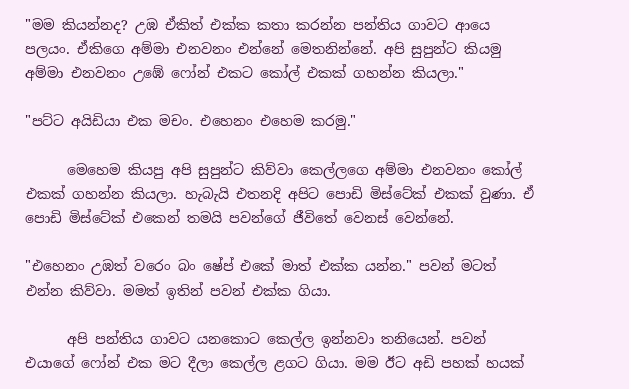"මම කියන්නද? උඹ ඒකිත් එක්ක කතා කරන්න පන්තිය ගාවට ආයෙ පලයං. ඒකිගෙ අම්මා එනවනං එන්නේ මෙතනින්නේ. අපි සුපුන්ට කියමු අම්මා එනවනං උඹේ ෆෝන් එකට කෝල් එකක් ගහන්න කියලා."

"පට්ට අයිඩියා එක මචං. එහෙනං එහෙම කරමු."

      මෙහෙම කියපු අපි සුපුන්ට කිව්වා කෙල්ලගෙ අම්මා එනවනං කෝල් එකක් ගහන්න කියලා. හැබැයි එතනදි අපිට පොඩි මිස්ටේක් එකක් වුණා. ඒ පොඩි මිස්ටේක් එකෙන් තමයි පවන්ගේ ජීවිතේ වෙනස් වෙන්නේ.

"එහෙනං උඹත් වරෙං බං ෂේප් එකේ මාත් එක්ක යන්න." පවන් මටත් එන්න කිව්වා. මමත් ඉතින් පවන් එක්ක ගියා.

      අපි පන්තිය ගාවට යනකොට කෙල්ල ඉන්නවා තනියෙන්. පවන් එයාගේ ෆෝන් එක මට දීලා කෙල්ල ළගට ගියා. මම ඊට අඩි පහක් හයක්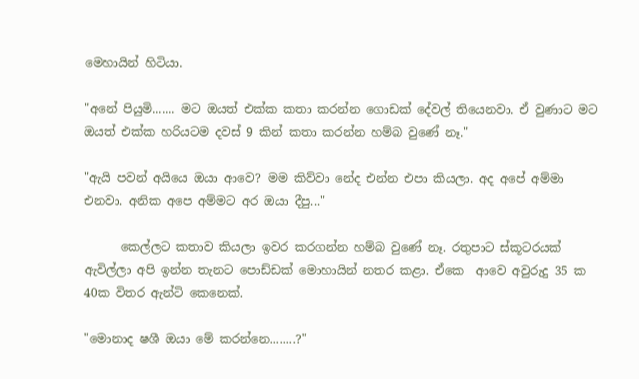මෙහායින් හිටියා.

"අනේ පියුමි....... මට ඔයත් එක්ක කතා කරන්න ගොඩක් දේවල් තියෙනවා. ඒ වුණාට මට ඔයත් එක්ක හරියටම දවස් 9 කින් කතා කරන්න හම්බ වුණේ නෑ."

"ඇයි පවන් අයියෙ ඔයා ආවෙ? මම කිව්වා නේද එන්න එපා කියලා. අද අපේ අම්මා එනවා. අනික අපෙ අම්මට අර ඔයා දීපු..."

      කෙල්ලට කතාව කියලා ඉවර කරගන්න හම්බ වුණේ නෑ. රතුපාට ස්කූටරයක් ඇවිල්ලා අපි ඉන්න තැනට පොඩ්ඩක් මොහායින් නතර කළා. ඒකෙ  ආවෙ අවුරුදු 35 ක 40ක විතර ඇන්ටි කෙනෙක්.

"මොනාද ෂශී ඔයා මේ කරන්නෙ........?"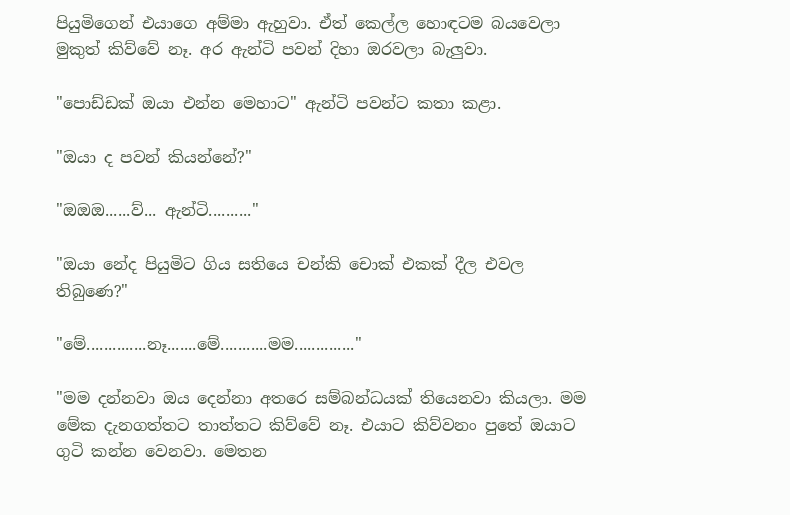පියුමිගෙන් එයාගෙ අම්මා ඇහුවා. ඒත් කෙල්ල හොඳටම බයවෙලා මුකුත් කිව්වේ නෑ. අර ඇන්ටි පවන් දිහා ඔරවලා බැලුවා.

"පොඩ්ඩක් ඔයා එන්න මෙහාට" ඇන්ටි පවන්ට කතා කළා.

"ඔයා ද පවන් කියන්නේ?"

"ඔඔඔ......ව්... ඇන්ටි.........."

"ඔයා නේද පියුමිට ගිය සතියෙ චන්කි චොක් එකක් දීල එවල තිබුණෙ?"

"මේ..............නෑ.......මේ...........මම.............."

"මම දන්නවා ඔය දෙන්නා අතරෙ සම්බන්ධයක් තියෙනවා කියලා. මම මේක දැනගත්තට තාත්තට කිව්වේ නෑ. එයාට කිව්වනං පුතේ ඔයාට ගුටි කන්න වෙනවා. මෙතන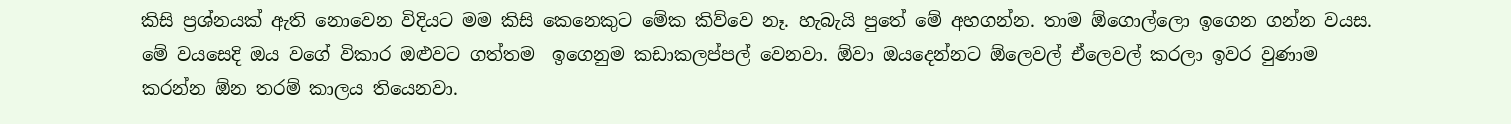කිසි ප්‍රශ්නයක් ඇති නොවෙන විදියට මම කිසි කෙනෙකුට මේක කිව්වෙ නෑ. හැබැයි පුතේ මේ අහගන්න. තාම ඕගොල්ලො ඉගෙන ගන්න වයස. මේ වයසෙදි ඔය වගේ විකාර ඔළුවට ගත්තම  ඉගෙනුම කඩාකලප්පල් වෙනවා. ඕවා ඔයදෙන්නට ඕලෙවල් ඒලෙවල් කරලා ඉවර වුණාම කරන්න ඕන තරම් කාලය තියෙනවා.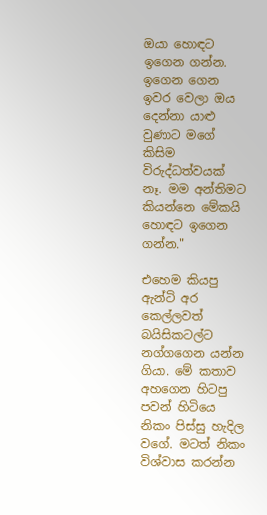ඔයා හොඳට ඉගෙන ගන්න. ඉගෙන ගෙන ඉවර වෙලා ඔය දෙන්නා යාළු වුණාට මගේ කිසිම විරුද්ධත්වයක් නෑ. මම අන්තිමට කියන්නෙ මේකයි හොඳට ඉගෙන ගන්න."

එහෙම කියපු ඇන්ටි අර කෙල්ලවත් බයිසිකටල්ට නග්ගගෙන යන්න ගියා. මේ කතාව අහගෙන හිටපු පවන් හිටියෙ නිකං පිස්සු හැදිල වගේ. මටත් නිකං විශ්වාස කරන්න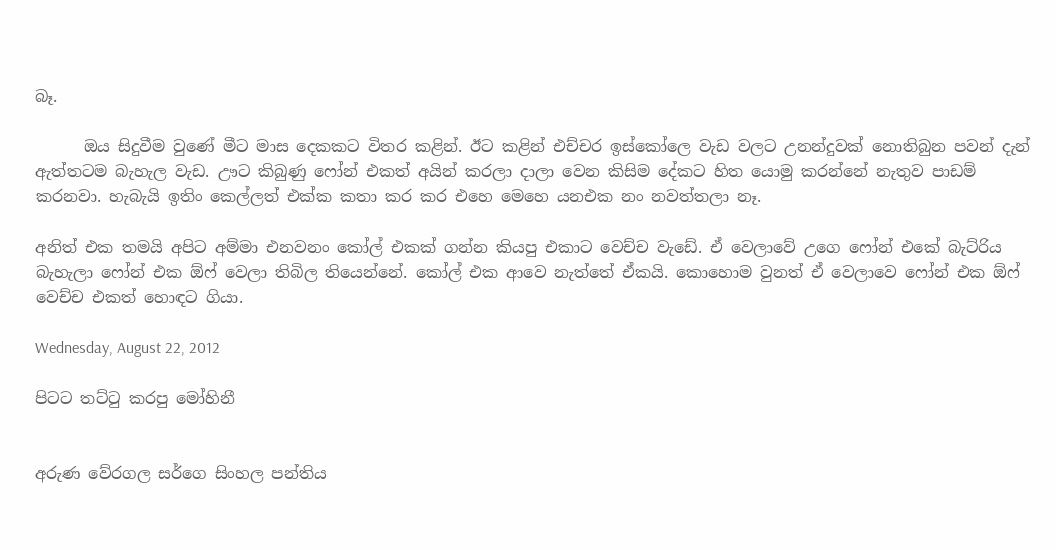බෑ.

      ඔය සිදුවීම වුණේ මීට මාස දෙකකට විතර කළින්. ඊට කළින් එච්චර ඉස්කෝලෙ වැඩ වලට උනන්දුවක් නොතිබුන පවන් දැන් ඇත්තටම බැහැල වැඩ. ඌට කිබුණු ෆෝන් එකත් අයින් කරලා දාලා වෙන කිසිම දේකට හිත යොමු කරන්නේ නැතුව පාඩම් කරනවා. හැබැයි ඉතිං කෙල්ලත් එක්ක කතා කර කර එහෙ මෙහෙ යනඑක නං නවත්තලා නෑ.

අනිත් එක තමයි අපිට අම්මා එනවනං කෝල් එකක් ගන්න කියපු එකාට වෙච්ච වැඩේ. ඒ වෙලාවේ උගෙ ෆෝන් එකේ බැට්රිය බැහැලා ෆෝන් එක ඕෆ් වෙලා තිබිල තියෙන්නේ. කෝල් එක ආවෙ නැත්තේ ඒකයි. කොහොම වුනත් ඒ වෙලාවෙ ෆෝන් එක ඕෆ් වෙච්ච එකත් හොඳට ගියා.

Wednesday, August 22, 2012

පිටට තට්ටු කරපු මෝහිනී


අරුණ වේරගල සර්ගෙ සිංහල පන්තිය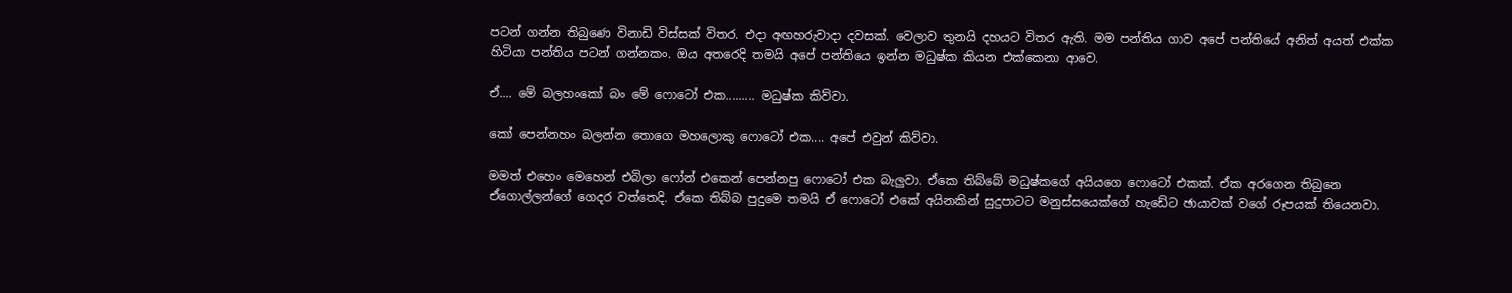පටන් ගන්න තිබුණෙ විනාඩි විස්සක් විතර. එදා අඟහරුවාදා දවසක්. වෙලාව තුනයි දහයට විතර ඇති. මම පන්තිය ගාව අපේ පන්තියේ අනිත් අයත් එක්ක හිටියා පන්තිය පටන් ගන්නකං. ඔය අතරෙදි තමයි අපේ පන්තියෙ ඉන්න මධුෂ්ක කියන එක්කෙනා ආවෙ.

ඒ.... මේ බලහංකෝ බං මේ ෆොටෝ එක......... මධුෂ්ක කිව්වා.

කෝ පෙන්නහං බලන්න තොගෙ මහලොකු ෆොටෝ එක.... අපේ එවුන් කිව්වා.

මමත් එහෙං මෙහෙන් එබිලා ෆෝන් එකෙන් පෙන්නපු ෆොටෝ එක බැලුවා. ඒකෙ තිබ්බේ මධුෂ්කගේ අයියගෙ ‍ෆොටෝ එකක්. ඒක අරගෙන තිබුනෙ ඒගොල්ලන්ගේ ගෙදර වත්තෙදි. ඒකෙ තිබ්බ පුදුමෙ තමයි ඒ ‍ෆොටෝ එකේ අයිනකින් සුදුපාටට මනුස්සයෙක්ගේ හැඩේට ඡායාවක් වගේ රූපයක් තියෙනවා.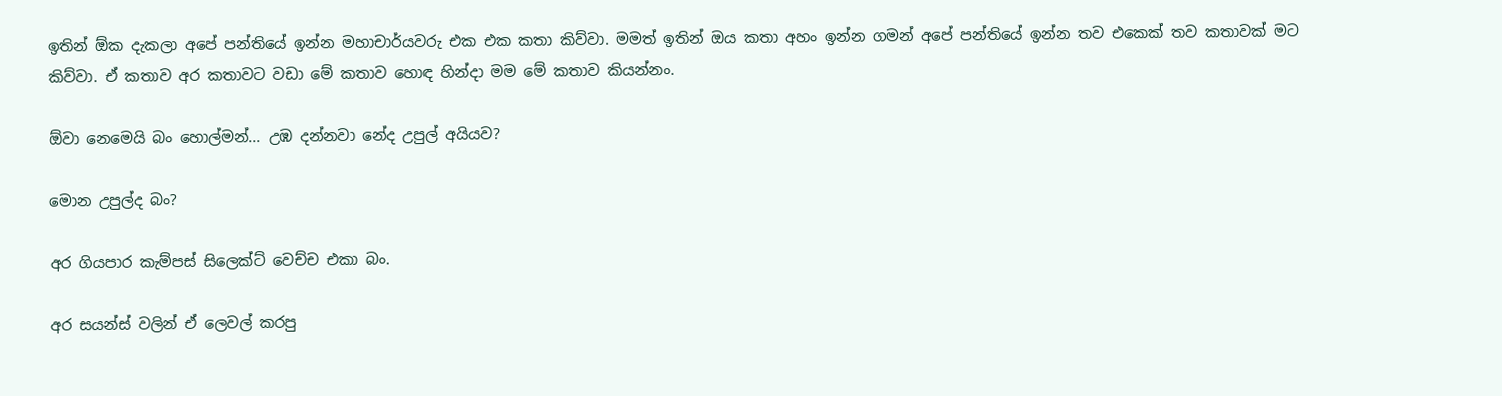ඉතින් ඕක දැකලා අපේ පන්තියේ ඉන්න මහාචාර්යවරු එක එක කතා කිව්වා. මමත් ඉතින් ඔය කතා අහං ඉන්න ගමන් අපේ පන්තියේ ඉන්න තව එකෙක් තව කතාවක් මට කිව්වා. ඒ කතාව අර කතාවට වඩා මේ කතාව හොඳ හින්දා මම මේ කතාව කියන්නං.

ඕවා නෙමෙයි බං හොල්මන්... උඹ දන්නවා නේද උපුල් අයියව?

මොන උපුල්ද බං?

අර ගියපාර කැම්පස් සිලෙක්ට් වෙච්ච එකා බං.

අර සයන්ස් වලින් ඒ ලෙවල් කරපු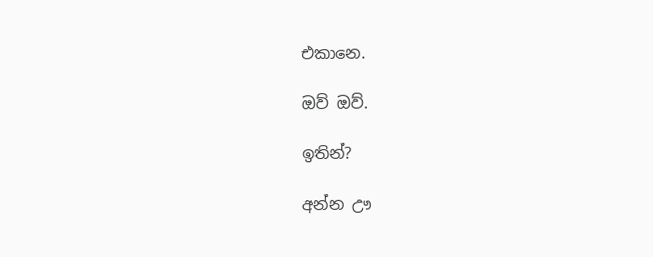එකානෙ.

ඔව් ඔව්.

ඉතින්?

අන්න ඌ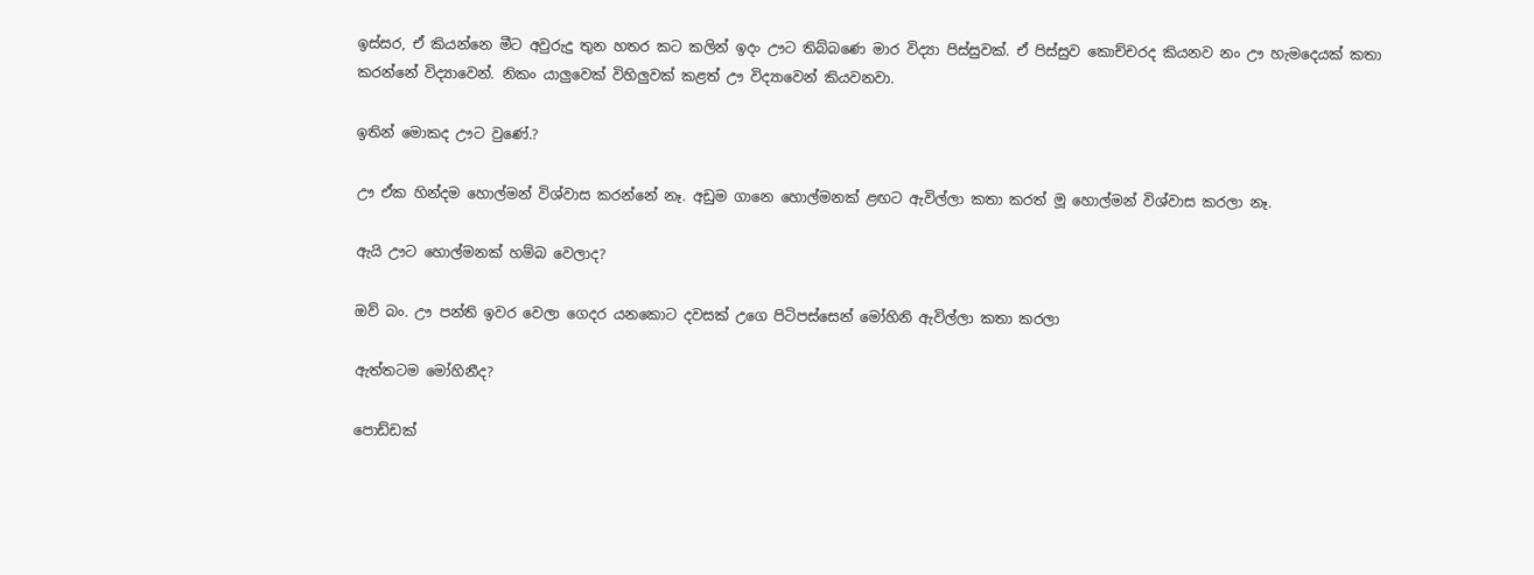ඉස්සර, ඒ කියන්නෙ මීට අවුරුදු තුන හතර කට කලින් ඉදං ඌට තිබ්බණෙ මාර විද්‍යා පිස්සුවක්. ඒ පිස්සුව කොච්චරද කියනව නං ඌ හැමදෙයක් කතා කරන්නේ විද්‍යාවෙන්. නිකං යාලුවෙක් විහිලුවක් කළත් ඌ විද්‍යාවෙන් කියවනවා.

ඉතින් මොකද ඌට වුණේ.?

ඌ ඒක හින්දම හොල්මන් විශ්වාස කරන්නේ නෑ. අඩුම ගානෙ හොල්මනක් ළඟට ඇවිල්ලා කතා කරත් මූ හොල්මන් විශ්වාස කරලා නෑ.

ඇයි ඌට හොල්මනක් හම්බ වෙලාද?

ඔව් බං. ඌ පන්ති ඉවර වෙලා ගෙදර යනකොට දවසක් උගෙ පිටිපස්සෙන් මෝහිනි ඇවිල්ලා කතා කරලා

ඇත්තටම මෝහිනීද?

පොඩ්ඩක්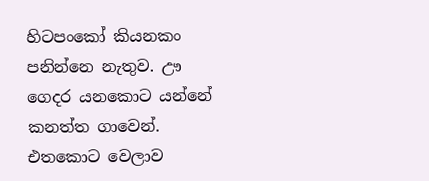හිටපංකෝ කියනකං පනින්නෙ නැතුව. ඌ ගෙදර යනකොට යන්නේ කනත්ත ගාවෙන්. එතකොට වෙලාව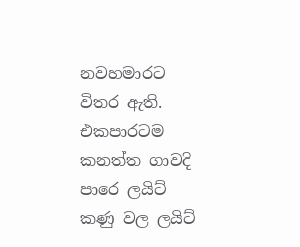නවහමාරට විතර ඇති. එකපාරටම කනත්ත ගාවදි පාරෙ ලයිට් කණු වල ලයිට්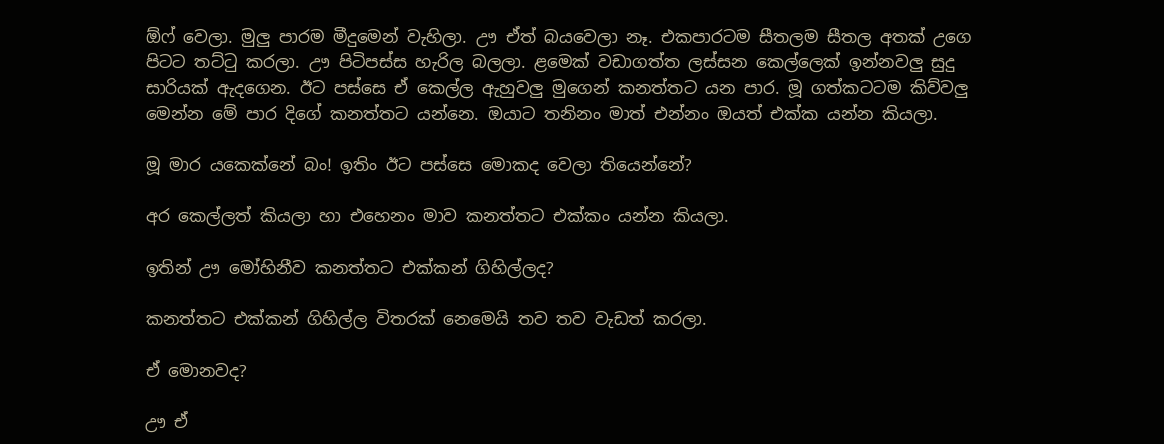ඕෆ් වෙලා. මුලු පාරම මීදුමෙන් වැහිලා. ඌ ඒත් බයවෙලා නෑ. එකපාරටම සීතලම සීතල අතක් උගෙ පිටට තට්ටු කරලා. ඌ පිටිපස්ස හැරිල බලලා. ළමෙක් වඩාගත්ත ලස්සන කෙල්ලෙක් ඉන්නවලු සුදු සාරියක් ඇදගෙන. ඊට පස්සෙ ඒ කෙල්ල ඇහුවලු මුගෙන් කනත්තට යන පාර. මූ ගත්කටටම කිව්වලු මෙන්න මේ පාර දිගේ කනත්තට යන්නෙ. ඔයාට තනිනං මාත් එන්නං ඔයත් එක්ක යන්න කියලා.

මූ මාර යකෙක්නේ බං! ඉතිං ඊට පස්සෙ මොකද වෙලා තියෙන්නේ?

අර කෙල්ලත් කියලා හා එහෙනං මාව කනත්තට එක්කං යන්න කියලා.

ඉතින් ඌ මෝහිනීව කනත්තට එක්කන් ගිහිල්ලද?

කනත්තට එක්කන් ගිහිල්ල විතරක් නෙමෙයි තව තව වැඩත් කරලා.

ඒ මොනවද?

ඌ ඒ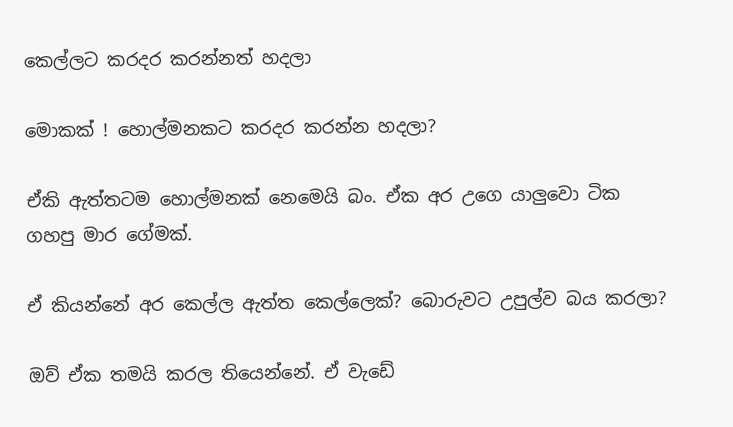කෙල්ලට කරදර කරන්නත් හදලා

මොකක් ! හොල්මනකට කරදර කරන්න හදලා?

ඒකි ඇත්තටම හොල්මනක් නෙමෙයි බං. ඒක අර උගෙ යාලුවො ටික ගහපු මාර ගේමක්.

ඒ කියන්නේ අර කෙල්ල ඇත්ත කෙල්ලෙක්? බොරුවට උපුල්ව බය කරලා?

ඔව් ඒක තමයි කරල තියෙන්නේ. ඒ වැඩේ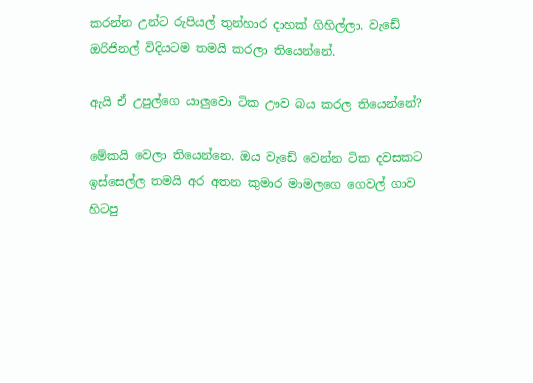කරන්න උන්ට රුපියල් තුන්හාර දාහක් ගිහිල්ලා. වැඩේ ඔරිජිනල් විදියටම තමයි කරලා තියෙන්නේ.

ඇයි ඒ උපුල්ගෙ යාලුවො ටික ඌව බය කරල තියෙන්නේ?

මේකයි වෙලා තියෙන්නෙ. ඔය වැඩේ වෙන්න ටික දවසකට ඉස්සෙල්ල තමයි අර අතන කුමාර මාමලගෙ ගෙවල් ගාව හිටපු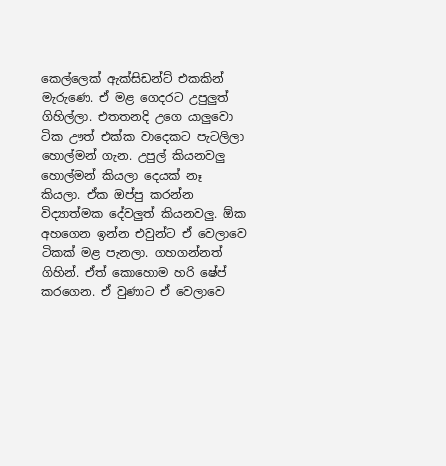කෙල්ලෙක් ඇක්සිඩන්ට් එකකින් මැරුණෙ. ඒ මළ ගෙදරට උපුලුත් ගිහිල්‍ලා. එතතනදි උගෙ යාලුවො ටික ඌත් එක්ක වාදෙකට පැටලිලා හොල්මන් ගැන. උපුල් කියනවලු හොල්මන් කියලා දෙයක් නෑ කියලා. ඒක ඔප්පු කරන්න විද්‍යාත්මක දේවලුත් කියනවලු. ඕක අහගෙන ඉන්න එවුන්ට ඒ වෙලාවෙ ටිකක් මළ පැනලා. ගහගන්නත් ගිහින්. ඒත් කොහොම හරි ෂේප් කරගෙන. ඒ වුණාට ඒ වෙලාවෙ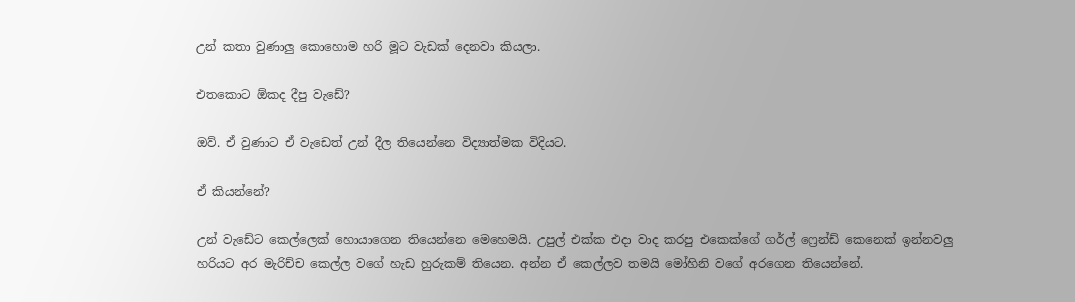උන් කතා වුණාලු කොහොම හරි මූට වැඩක් දෙනවා කියලා.

එතකොට ඕකද දීපු වැ‍ඩේ?

ඔව්. ඒ වුණාට ඒ වැඩෙත් උන් දීල තියෙන්නෙ විද්‍යාත්මක විදියට.

ඒ කියන්නේ?

උන් වැඩේට කෙල්ලෙක් හොයාගෙන තියෙන්නෙ මෙහෙමයි. උපුල් එක්ක එදා වාද කරපු එකෙක්ගේ ගර්ල් ෆ්‍රෙන්ඩ් කෙනෙක් ඉන්නවලු හරියට අර මැරිච්ච කෙල්ල වගේ හැඩ හුරුකම් තියෙන. අන්න ඒ කෙල්ලව තමයි මෝහිනි වගේ අරගෙන තියෙන්නේ.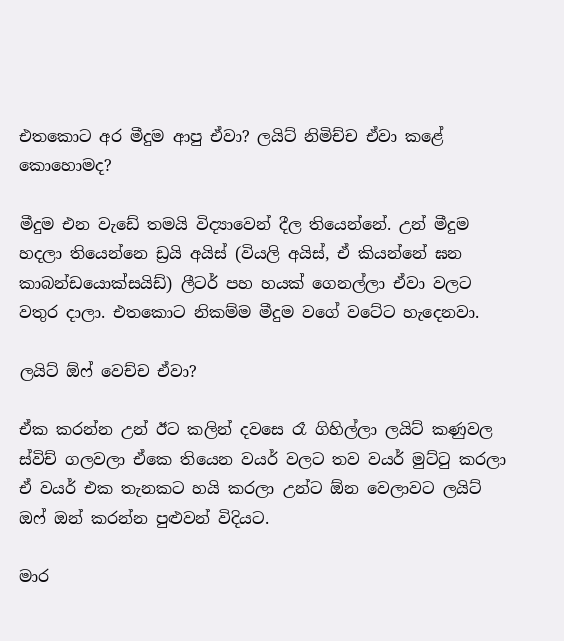එතකොට අර මීදුම ආපු ඒවා? ලයිට් නිමිච්ච ඒවා කළේ කොහොමද?

මීදුම එන වැඩේ තමයි විද්‍යාවෙන් දීල තියෙන්නේ. උන් මීදුම හදලා තියෙන්නෙ ඩ්‍රයි අයිස් (වියලි අයිස්, ඒ කියන්නේ ඝන කාබන්ඩයොක්සයිඩ්) ලීටර් පහ හයක් ගෙනල්ලා ඒවා වලට වතුර දාලා. එතකොට නිකම්ම මීදුම වගේ වටේට හැදෙනවා.

ලයිට් ඕෆ් වෙච්ච ඒවා?

ඒක කරන්න උන් ඊට කලින් දවසෙ රෑ ගිහිල්ලා ලයිට් කණුවල ස්විච් ගලවලා ඒකෙ තියෙන වයර් වලට තව වයර් මුට්ටු කරලා ඒ වයර් එක තැනකට හයි කරලා උන්ට ඕන වෙලාවට ලයිට් ඔෆ් ඔන් කරන්න පුළුවන් විදියට.

මාර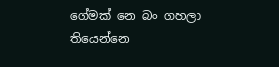ගේමක් නෙ බං ගහලා තියෙන්නෙ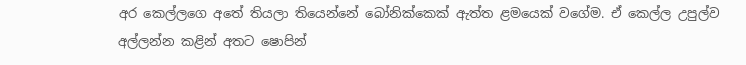අර කෙල්ලගෙ අතේ තියලා තියෙන්නේ බෝනික්කෙක් ඇත්ත ළමයෙක් වගේම. ඒ කෙල්ල උපුල්ව අල්ලන්න කළින් අතට ෂොපින්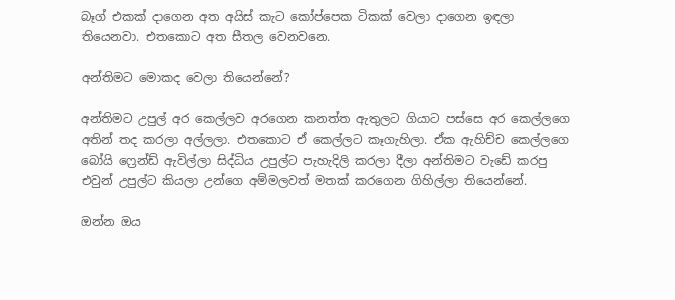බෑග් එකක් දාගෙන අත අයිස් කැට කෝප්පෙක ටිකක් වෙලා දාගෙන ඉඳලා තියෙනවා. එතකොට අත සීතල වෙනවනෙ.

අන්තිමට මොකද වෙලා තියෙන්නේ?

අන්තිමට උපුල් අර කෙල්ලව අරගෙන කනත්ත ඇතුලට ගියාට පස්සෙ අර කෙල්ලගෙ අතින් තද කරලා අල්ලලා. එතකොට ඒ කෙල්ලට කෑගැහිලා. ඒක ඇහිච්ච කෙල්ලගෙ බෝයි ෆ්‍රෙන්ඩ් ඇවිල්ලා සිද්ධිය උපුල්ට පැහැදිලි කරලා දීලා අන්තිමට වැඩේ කරපු එවුන් උපුල්ට කියලා උන්ගෙ අම්මලවත් මතක් කරගෙන ගිහිල්ලා තියෙන්නේ.

ඔන්න ඔය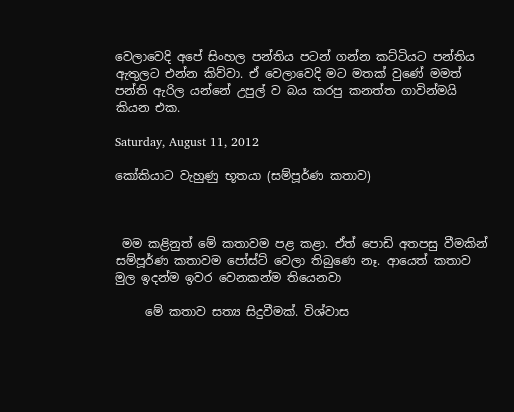වෙලාවෙදි අපේ සිංහල පන්තිය පටන් ගන්න කට්ටියට පන්තිය ඇතුලට එන්න කිව්වා. ඒ වෙලාවෙදි මට මතක් වුණේ මමත් පන්ති ඇරිල යන්නේ උපුල් ව බය කරපු කනත්ත ගාවින්මයි කියන එක.

Saturday, August 11, 2012

කෝකියාට වැහුණු භූතයා (සම්පූර්ණ කතාව)



 මම කළිනුත් මේ කතාවම පළ කළා. ඒත් පොඩි අතපසු වීමකින් සම්පූර්ණ කතාවම පෝස්ට් වෙලා තිබුණෙ නෑ. ආයෙත් කතාව මුල ඉදන්ම ඉවර වෙනකන්ම තියෙනවා

     මේ කතාව සත්‍ය සිදුවීමක්. විශ්වාස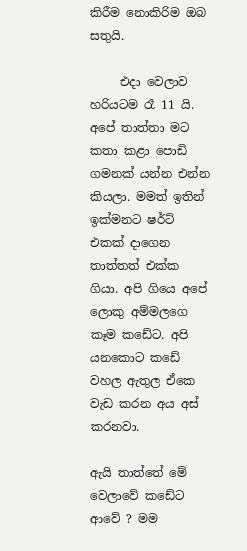කිරීම නොකිරිම ඔබ සතුයි.

     එදා වෙලාව හරියටම රෑ 11 යි.  අපේ තාත්තා මට කතා කළා පොඩි ගමනක් යන්න එන්න කියලා. මමත් ඉතින් ඉක්මනට ෂර්ට් එකක් දාගෙන තාත්තත් එක්ක ගියා. අපි ගියෙ අපේ ලොකු අම්මලගෙ කෑම කඩේට. අපි යනකොට කඩේ වහල ඇතුල ඒකෙ වැඩ කරන අය අස් කරනවා.

ඇයි තාත්තේ මේ වෙලාවේ කඩේට ආවේ ? මම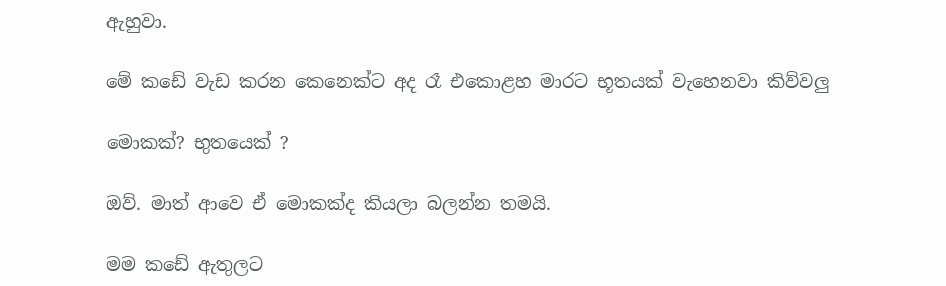ඇහුවා.

මේ කඩේ වැඩ කරන කෙනෙක්ට අද රෑ එකොළහ මාරට භූතයක් වැහෙනවා කිව්වලු

මොකක්? භුතයෙක් ?

ඔව්. මාත් ආවෙ ඒ මොකක්ද කියලා බලන්න තමයි.

මම කඩේ ඇතුලට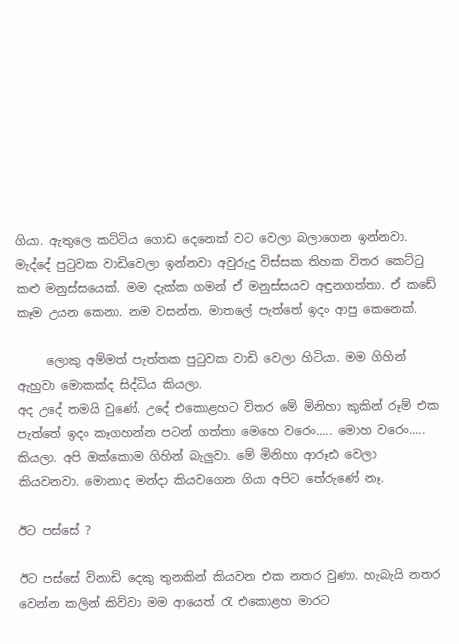ගියා. ඇතුලෙ කට්ටිය ගොඩ දෙනෙක් වට වෙලා බලාගෙන ඉන්නවා.  මැද්දේ පුටුවක වාඩිවෙලා ඉන්නවා අවුරුදු විස්සක තිහක විතර කෙට්ටු කළු මනුස්සයෙක්. මම දැක්ක ගමන් ඒ මනුස්සයව අඳුනගත්තා. ඒ කඩේ කෑම උයන කෙනා. නම වසන්ත. මාතලේ පැත්තේ ඉදං ආපු කෙනෙක්.

     ලොකු අම්මත් පැත්තක පුටුවක වාඩි වෙලා හිටියා. මම ගිහින් ඇහුවා මොකක්ද සිද්ධිය කියලා.
අද උදේ තමයි වුණේ. උදේ එකොළහට විතර මේ මිනිහා කුකින් රූම් එක පැත්තේ ඉදං කෑගහන්න පටන් ගත්තා මෙහෙ වරෙං..... මොහ වරෙං..... කියලා. අපි ඔක්කොම ගිහින් බැලුවා. මේ මිනිහා ආරූඪ වෙලා කියවනවා. මොනාද මන්දා කියවගෙන ගියා අපිට තේරුණේ නෑ.

ඊට පස්සේ ?

ඊට පස්සේ විනාඩි දෙකු තුනකින් කියවන එක නතර වුණා. හැබැයි නතර වෙන්න කලින් කිව්වා මම ආයෙත් රැ එකොළහ මාරට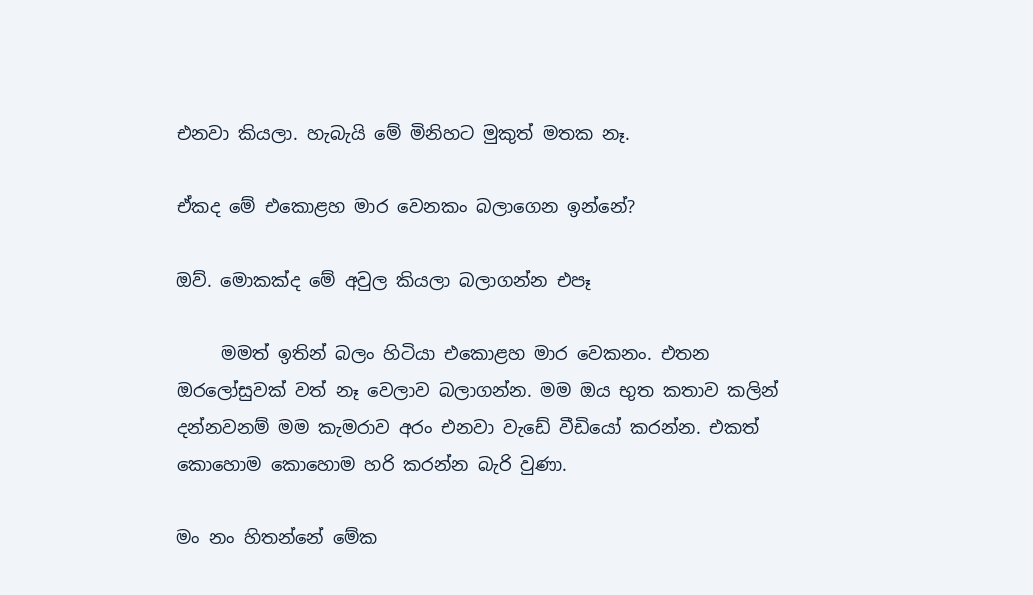එනවා කියලා. හැබැයි මේ මිනිහට මුකුත් මතක නෑ.

ඒකද මේ එකොළහ මාර වෙනකං බලාගෙන ඉන්නේ?

ඔව්. මොකක්ද මේ අවුල කියලා බලාගන්න එපෑ

     මමත් ඉතින් බලං හිටියා එකොළහ මාර වෙකනං. එතන ඔරලෝසුවක් වත් නෑ වෙලාව බලාගන්න. මම ඔය භුත කතාව කලින් දන්නවනම් මම කැමරාව අරං එනවා වැඩේ වීඩියෝ කරන්න. එකත් කොහොම කොහොම හරි කරන්න බැරි වුණා.

මං නං හිතන්නේ මේක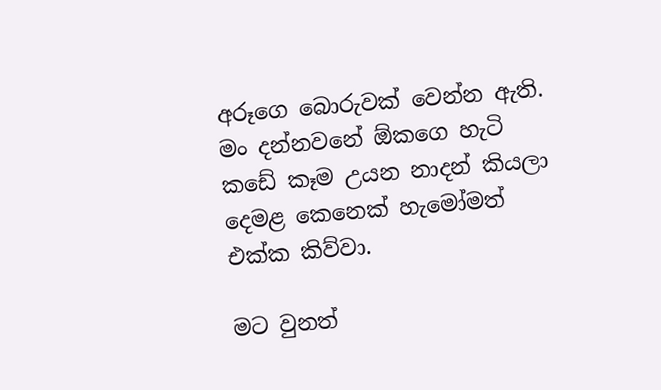අරූගෙ බොරුවක් වෙන්න ඇති. මං දන්නවනේ ඕකගෙ හැටි කඩේ කෑම උයන නාදන් කියලා දෙමළ කෙනෙක් හැමෝමත් එක්ක කිව්වා.

මට වුනත්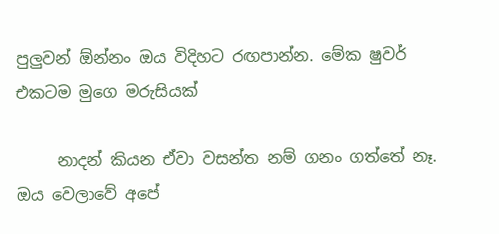පුලුවන් ඕන්නං ඔය විදිහට රඟපාන්න. මේක ෂුවර් එකටම මුගෙ මරුසියක්

     නාදන් කියන ඒවා වසන්ත නම් ගනං ගත්තේ නෑ. ඔය වෙලාවේ අපේ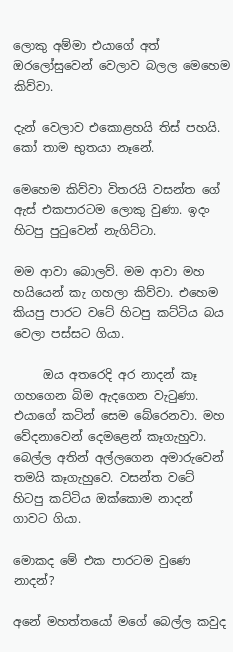ලොකු අම්මා එයාගේ අත් ඔරලෝසුවෙන් වෙලාව බලල මෙහෙම කිව්වා.

දැන් වෙලාව එකොළහයි තිස් පහයි. කෝ තාම භුතයා නෑනේ.

මෙහෙම කිව්වා විතරයි වසන්ත ගේ ඇස් එකපාරටම ලොකු වුණා. ඉදං හිටපු පුටුවෙන් නැගිට්ටා.

මම ආවා බොලව්. මම ආවා මහ හයියෙන් කැ ගහලා කිව්වා. එහෙම කියපු පාරට වටේ හිටපු කට්ටිය බය වෙලා පස්සට ගියා.

     ඔය අතරෙදි අර නාදන් කෑ ගහගෙන බිම ඇදගෙන වැටුණා. එයාගේ කටින් සෙම බේරෙනවා. මහ වේදනාවෙන් දෙමළෙන් කෑගැහුවා. බෙල්ල අතින් අල්ලගෙන අමාරුවෙන් තමයි කෑගැහුවෙ. වසන්ත වටේ හිටපු කට්ටිය ඔක්කොම නාදන් ගාවට ගියා.

මොකද මේ එක පාරටම වුණෙ නාදන්?

අනේ මහත්තයෝ මගේ බෙල්ල කවුද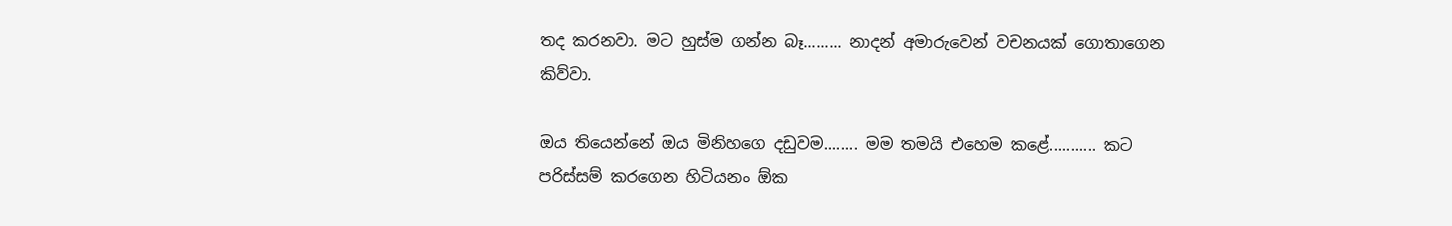තද කරනවා. මට හුස්ම ගන්න බෑ......... නාදන් අමාරුවෙන් වචනයක් ගොතාගෙන කිව්වා.

ඔය තියෙන්නේ ඔය මිනිහගෙ දඩුවම........ මම තමයි එහෙම කළේ........... කට පරිස්සම් කරගෙන හිටියනං ඕක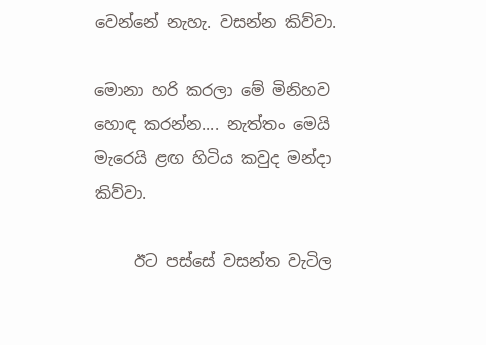වෙන්නේ නැහැ. වසන්න කිව්වා.

මොනා හරි කරලා මේ මිනිහව හොඳ කරන්න.... නැත්තං මෙයි මැරෙයි ළඟ හිටිය කවුද මන්දා කිව්වා.

     ඊට පස්සේ වසන්ත වැටිල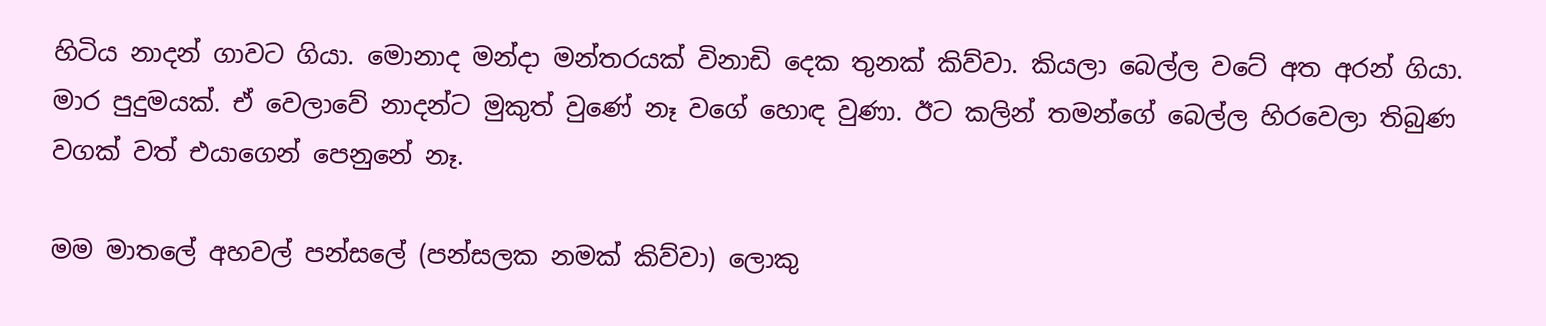හිටිය නාදන් ගාවට ගියා. මොනාද මන්දා මන්තරයක් විනාඩි දෙක තුනක් කිව්වා. කියලා බෙල්ල වටේ අත අරන් ගියා. මාර පුදුමයක්. ඒ වෙලාවේ නාදන්ට මුකුත් වුණේ නෑ වගේ හොඳ වුණා. ඊට කලින් තමන්ගේ බෙල්ල හිරවෙලා තිබුණ වගක් වත් එයාගෙන් පෙනුනේ නෑ.

මම මාතලේ අහවල් පන්සලේ (පන්සලක නමක් කිව්වා) ලොකු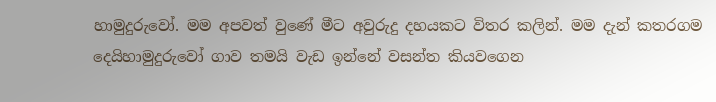හාමුදුරුවෝ. මම අපවත් වුණේ මීට අවුරුදු දහයකට විතර කලින්. මම දැන් කතරගම දෙයිහාමුදුරුවෝ ගාව තමයි වැඩ ඉන්නේ වසන්ත කියවගෙන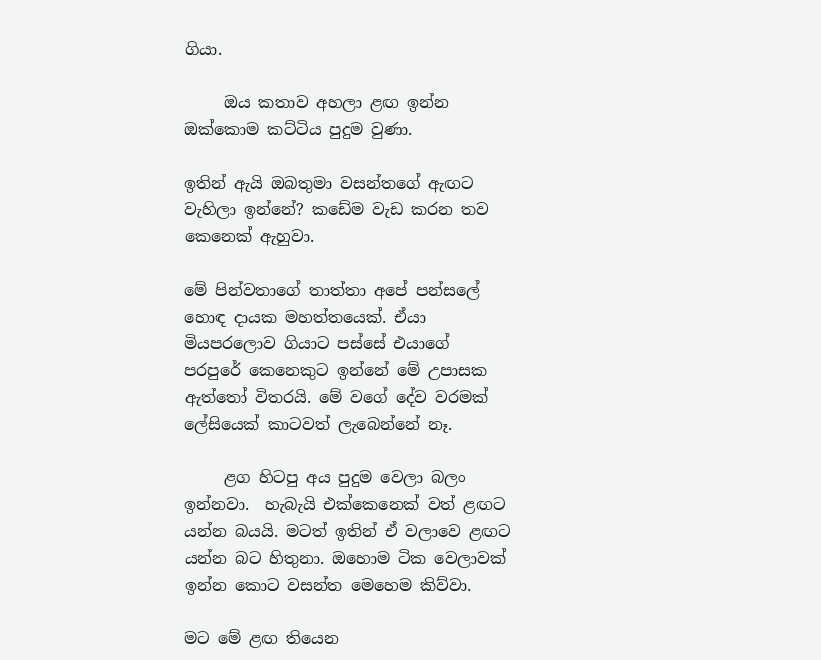ගියා.

     ඔය කතාව අහලා ළඟ ඉන්න ඔක්කොම කට්ටිය පුදුම වුණා.

ඉතින් ඇයි ඔබතුමා වසන්තගේ ඇඟට වැහිලා ඉන්නේ? කඩේම වැඩ කරන තව කෙනෙක් ඇහුවා.

මේ පින්වතාගේ තාත්තා අපේ පන්සලේ හොඳ දායක මහත්තයෙක්. ඒයා මියපරලොව ගියාට පස්සේ එයාගේ පරපුරේ කෙනෙකුට ඉන්නේ මේ උපාසක ඇත්තෝ විතරයි. මේ වගේ දේව වරමක් ලේසියෙක් කාටවත් ලැබෙන්නේ නෑ.

     ළග හිටපු අය පුදුම වෙලා බලං ඉන්නවා.  හැබැයි එක්කෙනෙක් වත් ළඟට යන්න බයයි. මටත් ඉතින් ඒ වලාවෙ ළඟට යන්න බට හිතුනා. ඔහොම ටික වෙලාවක් ඉන්න කොට වසන්ත මෙහෙම කිව්වා.

මට මේ ළඟ තියෙන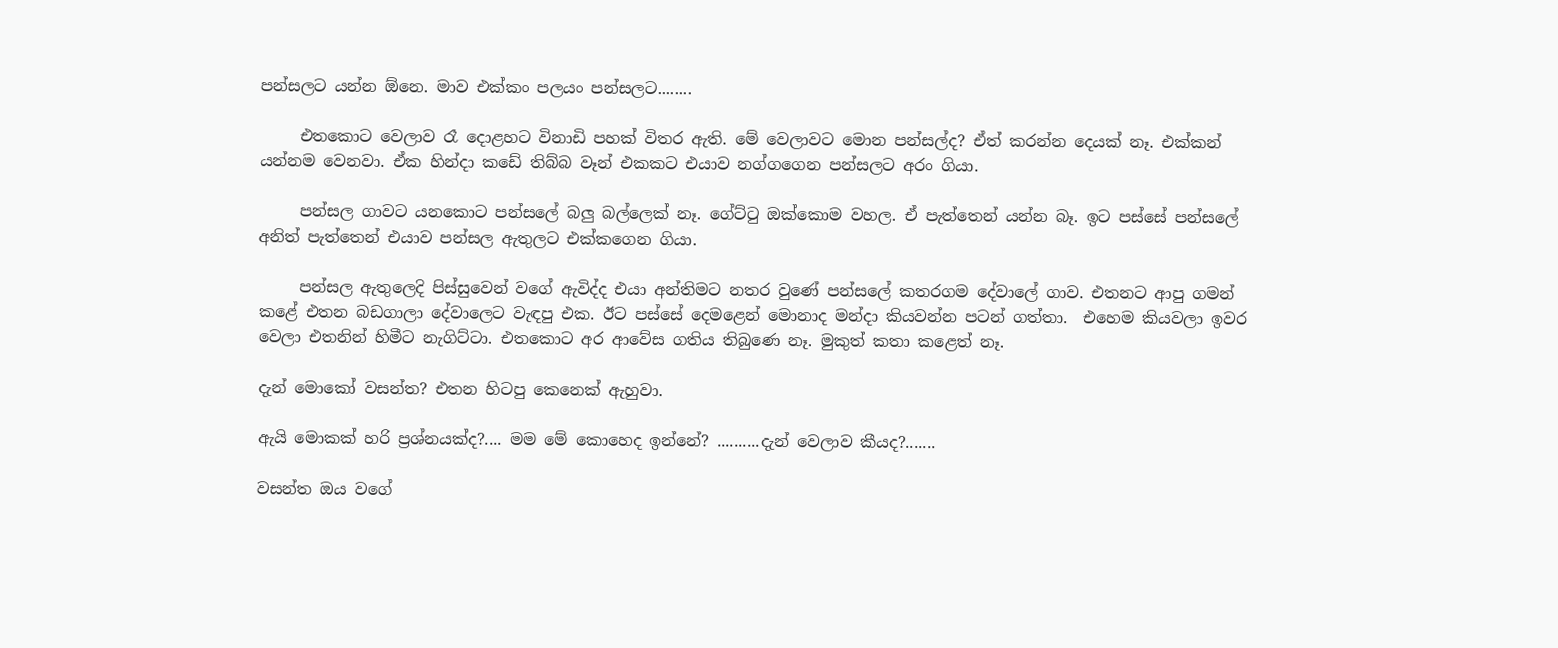පන්සලට යන්න ඕනෙ. මාව එක්කං පලයං පන්සලට........

     එතකොට වෙලාව රෑ දොළහට විනාඩි පහක් විතර ඇති. මේ වෙලාවට මොන පන්සල්ද? ඒත් කරන්න දෙයක් නෑ. එක්කන් යන්නම වෙනවා. ඒක හින්දා කඩේ තිබ්බ වෑන් එකකට එයාව නග්ගගෙන පන්සලට අරං ගියා.

     පන්සල ගාවට යනකොට පන්සලේ බලු බල්ලෙක් නෑ. ගේට්ටු ඔක්කොම වහල. ඒ පැත්තෙන් යන්න බෑ. ඉට පස්සේ පන්සලේ අනිත් පැත්තෙන් එයාව පන්සල ඇතුලට එක්කගෙන ගියා.

     පන්සල ඇතුලෙදි පිස්සුවෙන් වගේ ඇවිද්ද එයා අන්තිමට නතර වුණේ පන්සලේ කතරගම දේවාලේ ගාව. එතනට ආපු ගමන් කළේ එතන බඩගාලා දේවාලෙට වැඳපු එක. ඊට පස්සේ දෙමළෙන් මොනාද මන්දා කියවන්න පටන් ගත්තා.  එහෙම කියවලා ඉවර වෙලා එතනින් හිමීට නැගිට්ටා. එතකොට අර ආවේස ගතිය තිබුණෙ නෑ. මුකුත් කතා කළෙත් නෑ.

දැන් මොකෝ වසන්ත? එතන හිටපු කෙනෙක් ඇහුවා.

ඇයි මොකක් හරි ප්‍රශ්නයක්ද?.... මම මේ කොහෙද ඉන්නේ? ..........දැන් වෙලාව කීයද?.......

වසන්ත ඔය වගේ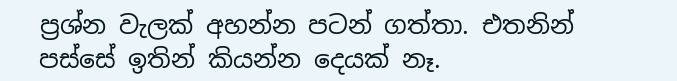ප්‍රශ්න වැලක් අහන්න පටන් ගත්තා. එතනින් පස්සේ ඉතින් කියන්න දෙයක් නෑ.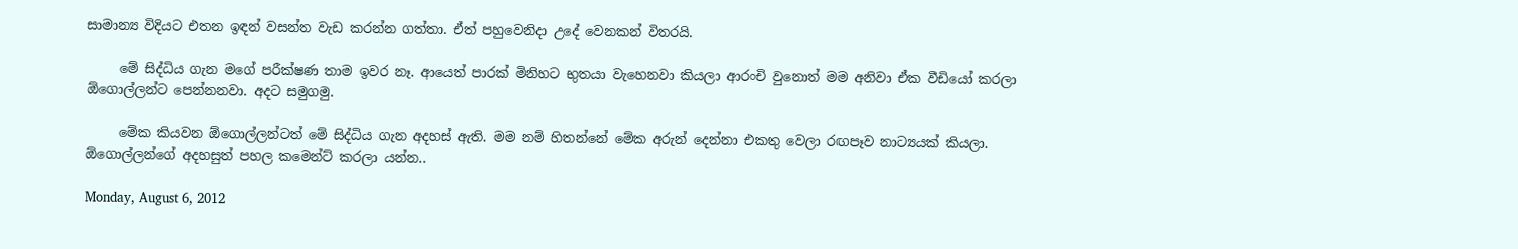සාමාන්‍ය විදියට එතන ඉඳන් වසන්ත වැඩ කරන්න ගත්තා. ඒත් පහුවෙනිදා උදේ වෙනකන් විතරයි.

     මේ සිද්ධිය ගැන මගේ පරීක්ෂණ තාම ඉවර නෑ. ආයෙත් පාරක් මිනිහට භුතයා වැහෙනවා කියලා ආරංචි වුනොත් මම අනිවා ඒක වීඩියෝ කරලා ඕගොල්ලන්ට පෙන්නනවා. අදට සමුගමු.

     මේක කියවන ඕගොල්ලන්ටත් මේ සිද්ධිය ගැන අදහස් ඇති. මම නම් හිතන්නේ මේක අරුන් දෙන්නා එකතු වෙලා රඟපෑව නාට්‍යයක් කියලා. ඕගොල්ල‍න්ගේ අදහසුත් පහල කමෙන්ට් කරලා යන්න..

Monday, August 6, 2012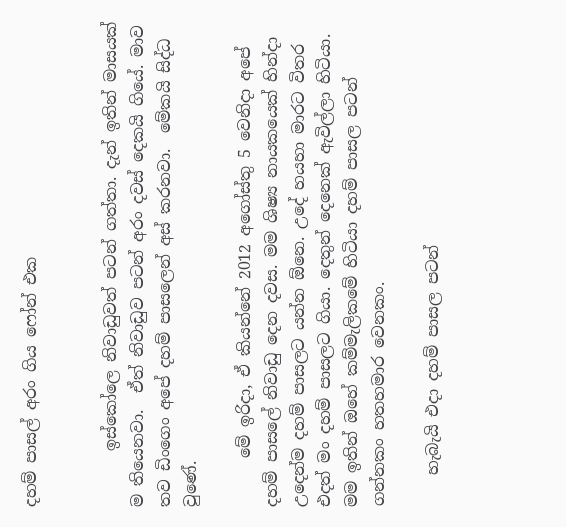දහම් පාසල් අරං ගිය ෆෝන් එක


       ඉස්කෝලෙ නිවාඩුවත් පටන් ගත්තා. දැන් ඉතින් මාසයක් ම තියෙනවා.  ඒත් නිවාඩුව පටන් අරං දවස් දෙකයි ගියේ. මාව තව ඩිංගෙං අපේ දහම් පාසලෙන් අස් කරනවා.  මේකයි සිද්ධ වුණේ.

      මේ ඉරිදා, ඒ කියන්නේ 2012 අගෝස්තු 5 වෙනිදා අපේ දහම් පාසලේ නිවාඩු දෙන දවස. මම ශිෂ්‍ය නායකයෙක් හින්දා උදෙන්ම දහම් පාසලට යන්න ඕනෙ. උදේ හයහා මාරට විතර එදත් මං දහම් පාසලට ගියා. දෙතුන් දෙනෙක් ඇවිල්ලා හිටියා. මම ඉතින් ඔහේ කම්මැලිකමේ හිටියා දහම් පාසල පටන් ගන්නකං හතහමාර වෙනකං.

    හැබැයි එදා දහම් පාසල පටන්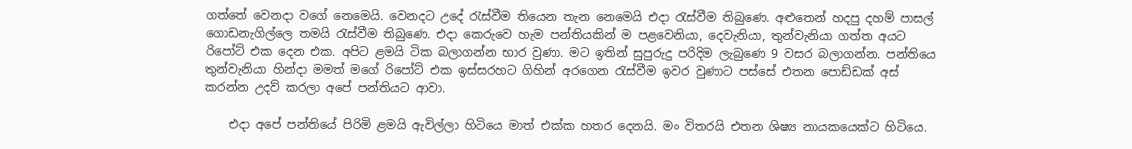ගත්තේ වෙනදා වගේ නෙමෙයි. වෙනදට උදේ රැස්වීම තියෙන තැන නෙමෙයි එදා රැස්වීම තිබුණෙ. අළුතෙන් හදපු දහම් පාසල් ගොඩනැගිල්ලෙ තමයි රැස්වීම තිබුණෙ. එදා කෙරුවෙ හැම පන්තියකින් ම පළවෙනියා, දෙවැනියා, තුන්වැනියා ගත්ත අයට රිපෝට් එක දෙන එක. අපිට ළමයි ටික බලාගන්න භාර වුණා. මට ඉතින් සුපුරුදු පරිදිම ලැබුණෙ 9 වසර බලාගන්න. පන්තියෙ තුන්වැනියා හින්දා මමත් මගේ රිපෝට් එක ඉස්සරහට ගිහින් අරගෙන රැස්වීම ඉවර වුණාට පස්සේ එතන පොඩ්ඩක් අස් කරන්න උදව් කරලා අපේ පන්තියට ආවා.

    එදා අපේ පන්තියේ පිරිමි ළමයි ඇවිල්ලා හිටියෙ මාත් එක්ක හතර දෙනයි. මං විතරයි එතන ශිෂ්‍ය නායකයෙක්ට හිටියෙ.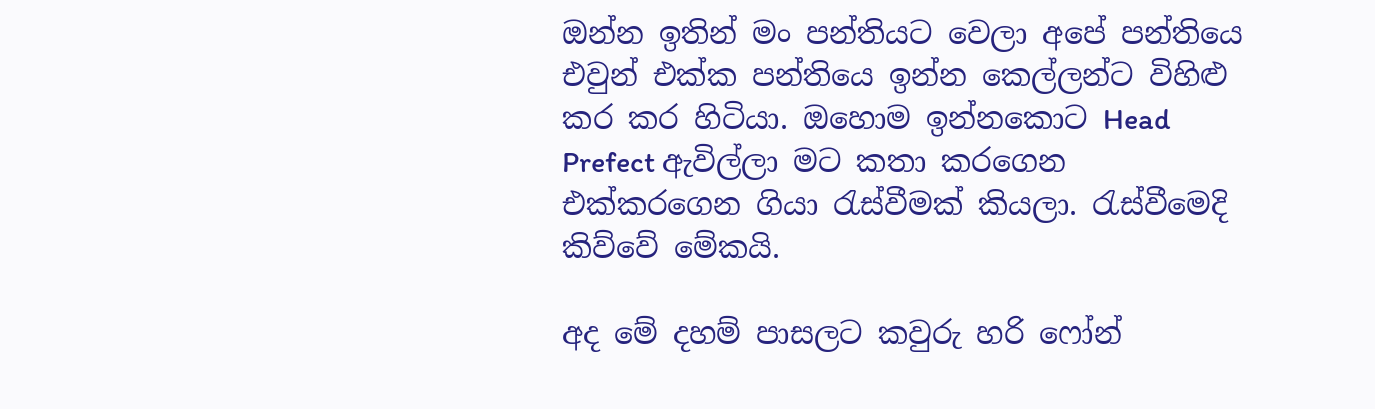ඔන්න ඉතින් මං පන්තියට වෙලා අපේ පන්තියෙ එවුන් එක්ක පන්තියෙ ඉන්න කෙල්ලන්ට විහිළු කර කර හිටියා. ඔහොම ඉන්නකොට Head Prefect ඇවිල්ලා මට කතා කරගෙන එක්කරගෙන ගියා රැස්වීමක් කියලා. රැස්වීමෙදි කිව්වේ මේකයි.

අද මේ දහම් පාසලට කවුරු හරි ෆෝන්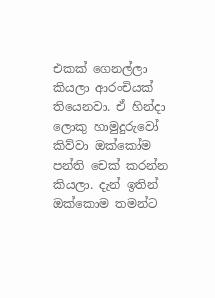එකක් ගෙනල්ලා කියලා ආරංචියක් තියෙනවා. ඒ හින්දා ලොකු හාමුදුරුවෝ කිව්වා ඔක්කෝම පන්ති චෙක් කරන්න කියලා. දැන් ඉතින් ඔක්කොම තමන්ට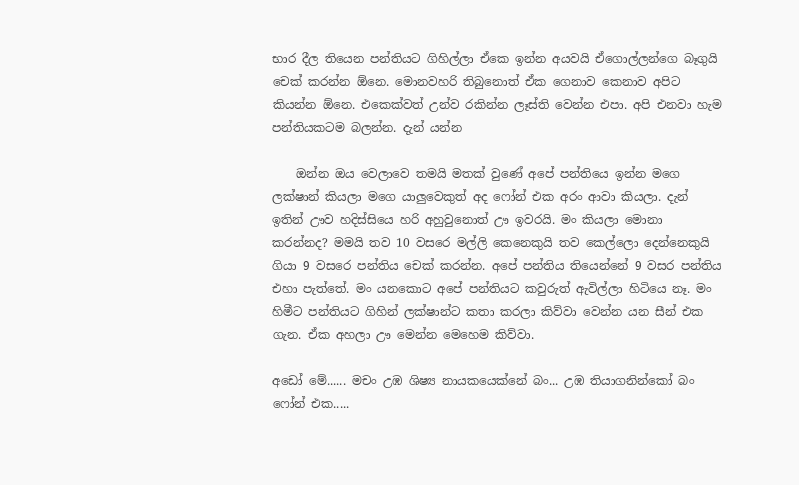භාර දීල තියෙන පන්තියට ගිහිල්ලා ඒකෙ ඉන්න අයවයි ඒගොල්ලන්ගෙ බෑගුයි චෙක් කරන්න ඕනෙ. මොනවහරි තිබුනොත් ඒක ගෙනාව කෙනාව අපිට කියන්න ඕනෙ. එකෙක්වත් උන්ව රකින්න ලෑස්ති වෙන්න එපා. අපි එනවා හැම පන්තියකටම බලන්න. දැන් යන්න

    ඔන්න ඔය වෙලාවෙ තමයි මතක් වුණේ අපේ පන්තියෙ ඉන්න මගෙ ලක්ෂාන් කියලා මගෙ යාලුවෙකුත් අද ෆෝන් එක අරං ආවා කියලා. දැන් ඉතින් ඌව හදිස්සියෙ හරි අහුවුනොත් ඌ ඉවරයි. මං කියලා මොනා කරන්නද? මමයි තව 10 වසරෙ මල්ලි කෙනෙකුයි තව කෙල්ලො දෙන්නෙකුයි ගියා 9 වසරෙ පන්තිය චෙක් කරන්න. අපේ පන්තිය තියෙන්නේ 9 වසර පන්තිය එහා පැත්තේ. මං යනකොට අපේ පන්තියට කවුරුත් ඇවිල්ලා හිටියෙ නෑ. මං හිමීට පන්තියට ගිහින් ලක්ෂාන්ට කතා කරලා කිව්වා වෙන්න යන සීන් එක ගැන. ඒක අහලා ඌ මෙන්න මෙහෙම කිව්වා.

අඩෝ මේ...... මචං උඹ ශිෂ්‍ය නායකයෙක්නේ බං... උඹ තියාගනින්කෝ බං ෆෝන් එක.....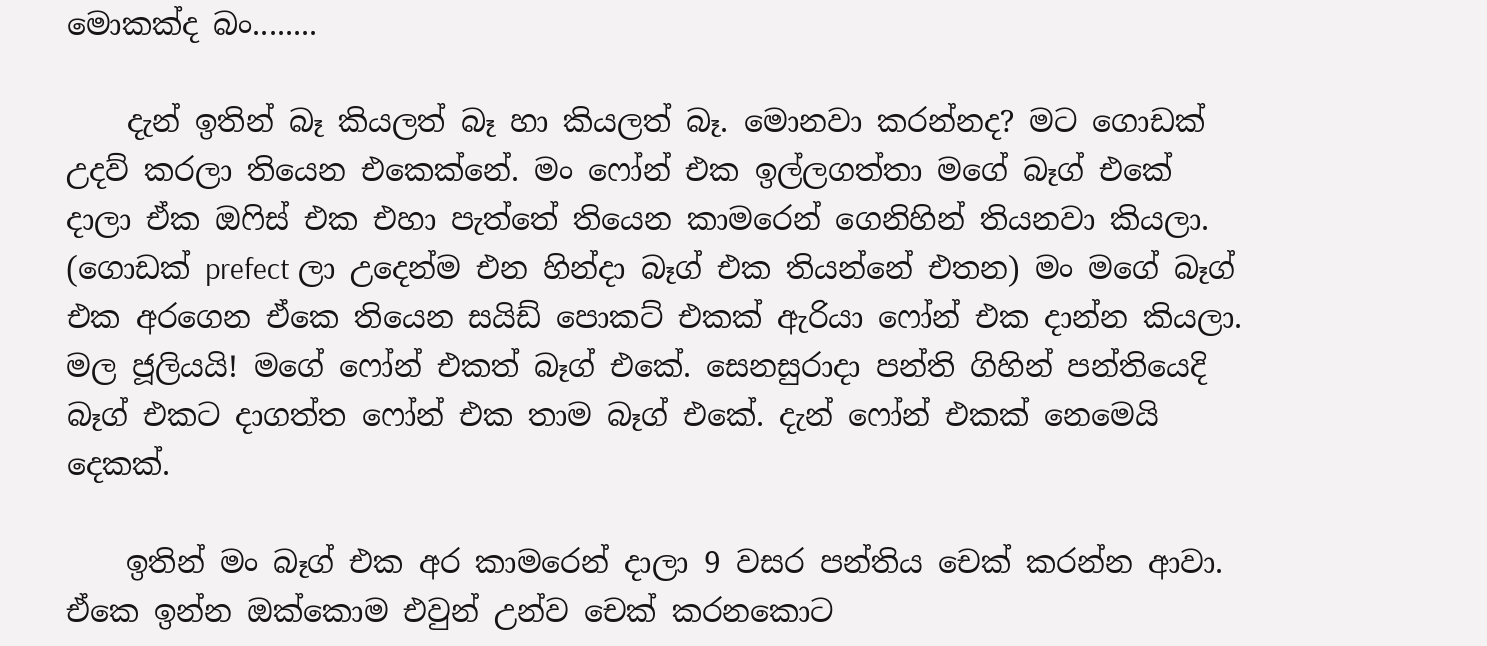මොකක්ද බං........

    දැන් ඉතින් බෑ කියලත් බෑ හා කියලත් බෑ. මොනවා කරන්නද? මට ගොඩක් උදව් කරලා තියෙන එකෙක්නේ. මං ෆෝන් එක ඉල්ලගත්තා මගේ බෑග් එකේ දාලා ඒක ඔෆිස් එක එහා පැත්තේ තියෙන කාමරෙන් ගෙනිහින් තියනවා කියලා. (ගොඩක් prefect ලා උදෙන්ම එන හින්දා බෑග් එක තියන්නේ එතන) මං මගේ බෑග් එක අරගෙන ඒකෙ තියෙන සයිඩ් පොකට් එකක් ඇරියා ‍ෆෝන් එක දාන්න කියලා. මල ජූලියයි! මගේ ‍ෆෝන් එකත් බෑග් එකේ. සෙනසුරාදා පන්ති ගිහින් පන්තියෙදි බෑග් එකට දාගත්ත ෆෝන් එක තාම බෑග් එකේ. දැන් ෆෝන් එකක් නෙමෙයි දෙකක්.

    ඉතින් මං බෑග් එක අර කාමරෙන් දාලා 9 වසර පන්තිය චෙක් කරන්න ආවා. ඒකෙ ඉන්න ඔක්කොම එවුන් උන්ව චෙක් කරනකොට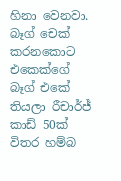හිනා වෙනවා.  බෑග් චෙක් කරනකොට එකෙක්ගේ බෑග් එකේ තියලා රීචාර්ජ් කාඩ් 50ක් විතර හම්බ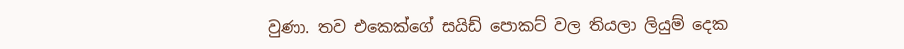වුණා. තව එකෙක්ගේ සයිඩ් පොකට් වල තියලා ලියුම් දෙක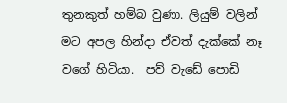තුනකුත් හම්බ වුණා. ලියුම් වලින් මට අපල හින්දා ඒවත් දැක්කේ නෑ වගේ හිටියා.  පව් වැඩේ පොඩි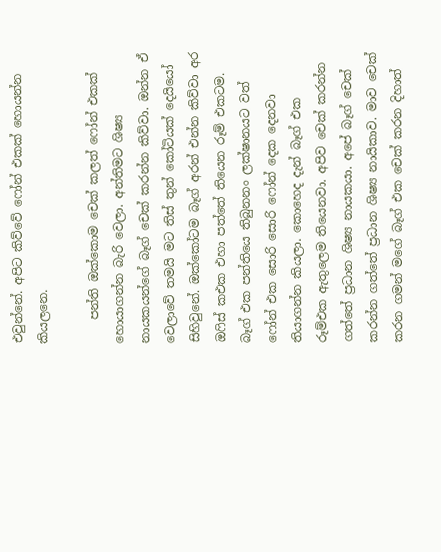එවුන්නේ. අපිට කිව්වේ ෆෝන් එකක් හොයන්න කියලනෙ.

    පන්ති ඔක්කොම චෙක් කලත් ෆෝන් එකක් හොයාගන්න බැරි වෙලා. අන්තිමට ශිෂ්‍ය නායකයන්ගේ බෑග් චෙක් කරන්න කිව්වා. ඔන්න ඒ වෙලාවේ තමයි මට තිස් තුන් කෝටියක් දෙයියෝ සිහිවුනේ. ඔක්කෝටම බෑග් අරන් එන්න කිව්වා අර ඔෆිස් ක‍එක එහා පත්තේ තියෙන රූම් එකටම. බෑග් එක පන්තියෙ තිබුනනං ලක්ෂානයට වත් ෆෝන් එක සොරි සොරි ෆෝන් දෙක දෙනවා තියාගන්න කියලා. කොහෙද දැන් බෑග් එක රූම්එක ඇතුලෙම තියෙනවා. අපිව චෙක් කරන්න ගත්තේ ප්‍රධාන ශිෂ්‍ය නායකයා. අපේ බෑග් චෙක් කරන්න ගත්තේ ප්‍රධාන ශිෂ්‍ය නායිකාව. මාව චෙක් කරන ගමන් මගේ බෑග් එක චෙක් කරන දිහාත්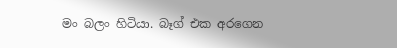මං බලං හිටියා. බෑග් එක අරගෙන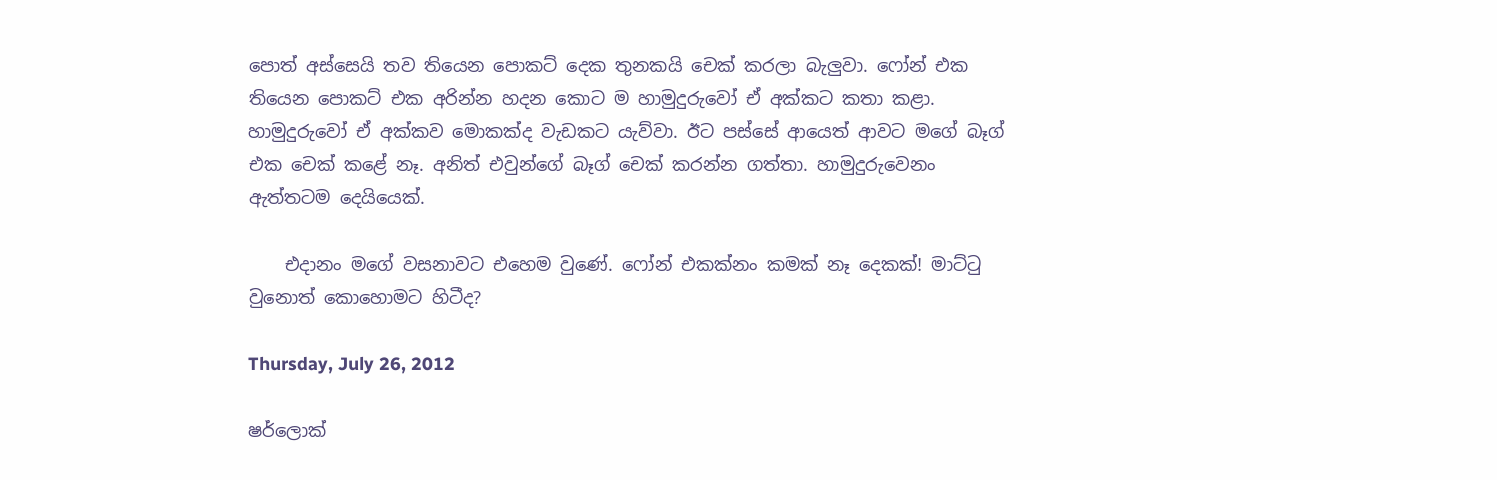පොත් අස්සෙයි තව තියෙන පොකට් දෙක තුනකයි චෙක් කරලා බැලුවා. ෆෝන් එක තියෙන පොකට් එක අරින්න හදන කොට ම හාමුදුරුවෝ ඒ අක්කට කතා කළා. හාමුදුරුවෝ ඒ අක්කව මොකක්ද වැඩකට යැව්වා. ඊ‍ට පස්සේ ආයෙත් ආවට මගේ බෑග් එක චෙක් කළේ නෑ. අනිත් එවුන්ගේ බෑග් චෙක් කරන්න ගත්තා. හාමුදුරුවෙනං ඇත්තටම දෙයියෙක්.

    එදානං මගේ වසනාවට එහෙම වුණේ. ෆෝන් එකක්නං කමක් නෑ දෙකක්! මාට්ටු වුනොත් කොහොමට හිටීද?

Thursday, July 26, 2012

ෂර්ලොක්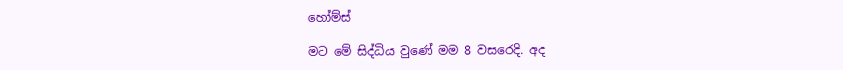හෝම්ස්

මට මේ සිද්ධිය වුණේ මම 8 වසරෙදි. අද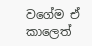වගේම ඒ කාලෙත්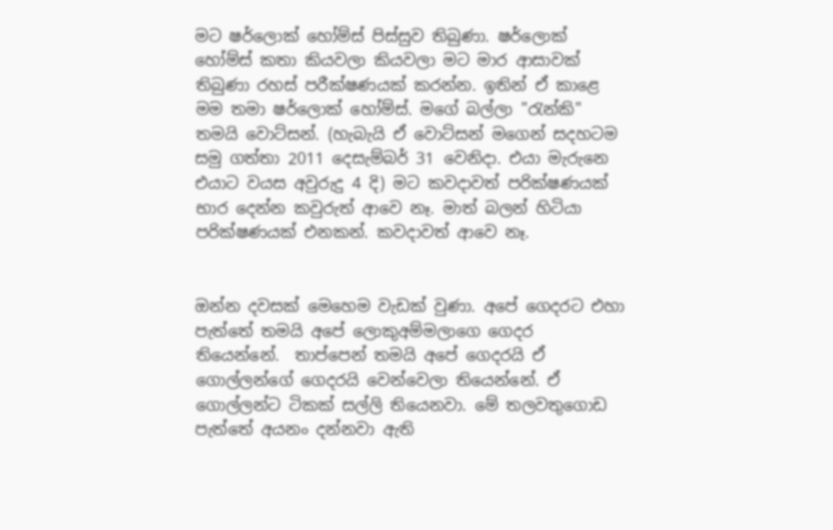මට ෂර්ලොක් හෝම්ස් පිස්සුව තිබුණා. ෂර්ලොක් හෝම්ස් කතා කියවලා කියවලා මට මාර ආසාවක් තිබුණා රහස් පරීක්ෂණයක් කරන්න. ඉතින් ඒ කාළෙ මම තමා ෂර්ලොක් හෝම්ස්. මගේ බල්ලා "රැන්කි" තමයි වොට්සන්. (හැබැයි ඒ වොට්සන් මගෙන් සදහටම සමු ගත්තා 2011 දෙසැම්බර් 31 වෙනිදා. එයා මැරුනෙ එයාට වයස අවුරුදු 4 දි) මට කවදාවත් පරික්ෂණයක් භාර දෙන්න කවුරුත් ආවෙ නෑ. මාත් බලන් හිටියා පරික්ෂණයක් එනකන්. කවදාවත් ආවෙ නෑ.


ඔන්න දවසක් මෙහෙම වැඩක් වුණා. අපේ ගෙදරට එහා පැත්තේ තමයි අපේ ලොකුඅම්මලාගෙ ගෙදර තියෙන්නේ.  තාප්පෙන් තමයි අපේ ගෙදරයි ඒ ගොල්ලන්ගේ ගෙදරයි වෙන්වෙලා තියෙන්නේ. ඒ ගොල්ලන්ට ටිකක් සල්ලි තියෙනවා. මේ තලවතුගොඩ පැත්තේ අයනං දන්නවා ඇති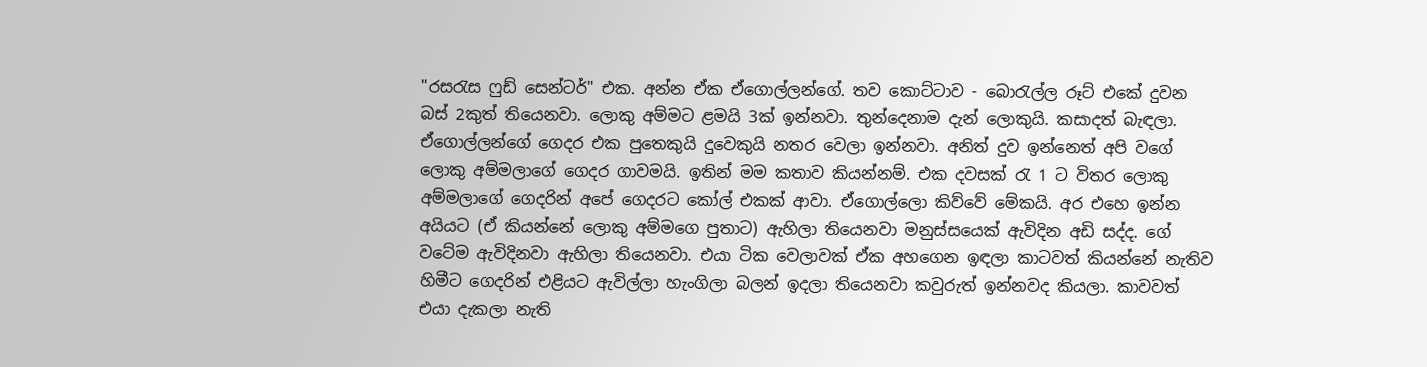"රසරැස ෆුඩ් සෙන්ටර්" එක. අන්න ඒක ඒගොල්ලන්ගේ. තව කොට්ටාව - බොරැල්ල රූට් එකේ දුවන බස් 2කුත් තියෙනවා. ලොකු අම්මට ළමයි 3ක් ඉන්නවා. තුන්දෙනාම දැන් ලොකුයි. කසාදත් බැඳලා. ඒගොල්ලන්ගේ ගෙදර එක පුතෙකුයි දුවෙකුයි නතර වෙලා ඉන්නවා. අනිත් දුව ඉන්නෙත් අපි වගේ ලොකු අම්මලාගේ ගෙදර ගාවමයි. ඉතින් මම කතාව කියන්නම්. එක දවසක් රැ 1 ට විතර ලොකු අම්මලාගේ ගෙදරින් අපේ ගෙදරට කෝල් එකක් ආවා. ඒගොල්ලො කිව්වේ මේකයි. අර එහෙ ඉන්න අයියට (ඒ කියන්නේ ලොකු අම්මගෙ පුතාට) ඇහිලා තියෙනවා මනුස්සයෙක් ඇවිදින අඩි සද්ද. ගේ වටේම ඇවිදිනවා ඇහිලා තියෙනවා. එයා ටික වෙලාවක් ඒක අහගෙන ඉඳලා කාටවත් කියන්නේ නැතිව හිමීට ගෙදරින් එළියට ඇවිල්ලා හැංගිලා බලන් ඉදලා තියෙනවා කවුරුත් ඉන්නවද කියලා. කාවවත් එයා දැකලා නැති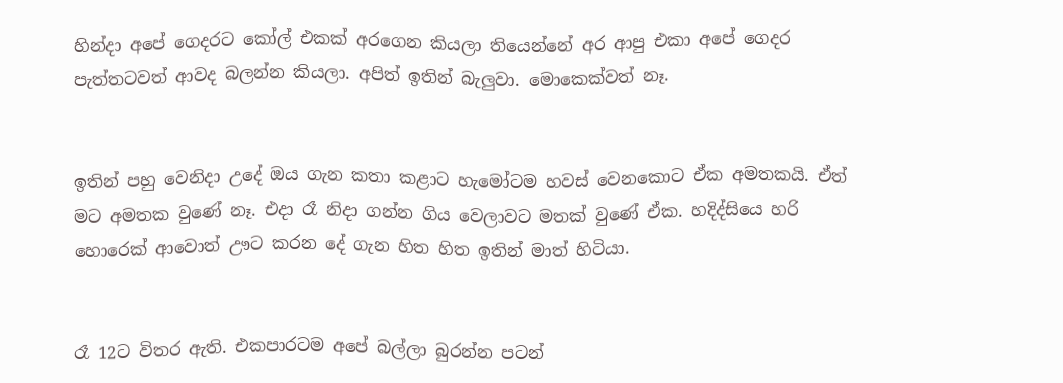හින්දා අපේ ගෙදරට කෝල් එකක් අරගෙන කියලා තියෙන්නේ අර ආපු එකා අපේ ගෙදර පැත්තටවත් ආවද බලන්න කියලා. අපිත් ඉතින් බැලුවා. මොකෙක්වත් නෑ.


ඉතින් පහු වෙනිදා උදේ ඔය ගැන කතා කළාට හැමෝටම හවස් වෙනකොට ඒක අමතකයි. ඒත් මට අමතක වුණේ නෑ. එදා රෑ නිදා ගන්න ගිය වෙලාවට මතක් වුණේ ඒක. හදිද්සි‍යෙ හරි හොරෙක් ආවොත් ඌට කරන දේ ගැන හිත හිත ඉතින් මාත් හිටියා.


රෑ 12ට විතර ඇති. එකපාරටම අපේ බල්ලා බුරන්න පටන්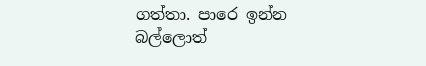ගත්තා. පාරෙ ඉන්න බල්ලොත්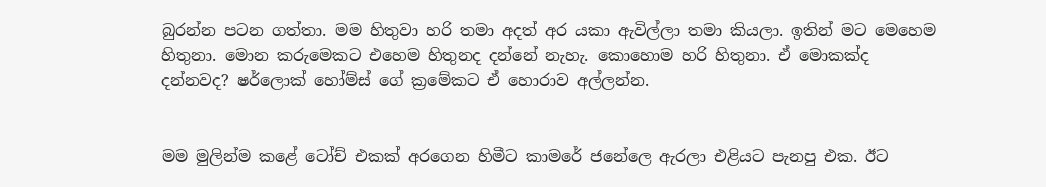බුරන්න පටන ගත්තා. මම හිතුවා හරි තමා අදත් අර යකා ඇවිල්ලා තමා කියලා. ඉතින් මට මෙහෙම හිතුනා. මොන කරුමෙ‍කට එහෙම හිතුනද දන්නේ නැහැ. කොහොම හරි හිතුනා. ඒ මොකක්ද දන්නවද? ෂර්ලොක් හෝම්ස් ගේ ක්‍රමේකට ඒ හොරාව අල්ලන්න.


මම මුලින්ම කළේ ටෝච් එකක් අරගෙන හිමීට කාමරේ ජනේලෙ ඇරලා එළියට පැනපු එක. ඊට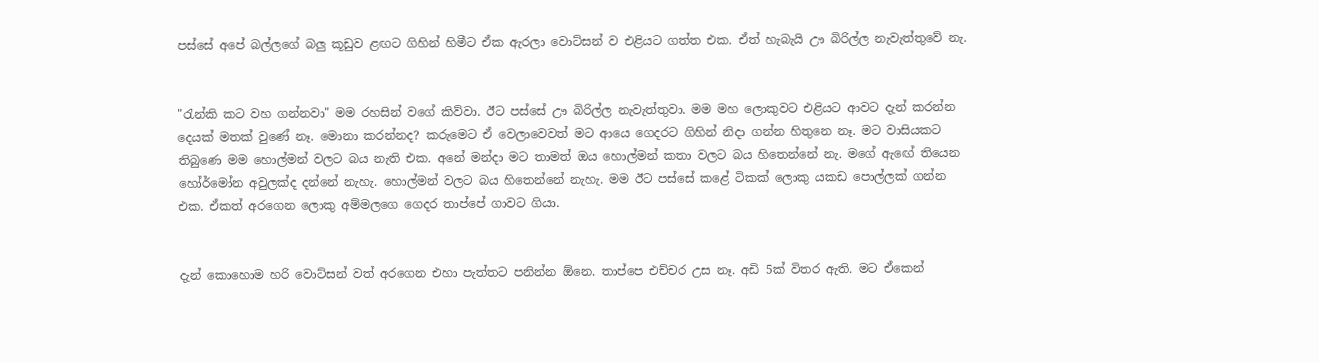පස්සේ අපේ බල්ලගේ බලු කූඩුව ළඟට ගිහින් හිමීට ඒක ඇරලා වොට්සන් ව එළියට ගත්ත එක. ඒත් හැබැයි ඌ බිරිල්ල නැවැත්තුවේ නැ.


"රැන්කි කට වහ ගන්නවා" මම රහසින් වගේ කිව්වා. ඊට පස්සේ ඌ බිරිල්ල නැවැත්තුවා. මම මහ ලොකුවට එළියට ආවට දැන් කරන්න දෙයක් මතක් වුණේ නෑ. මොනා කරන්නද? කරුමෙට ඒ වෙලාවෙවත් මට ආයෙ ගෙදරට ගිහින් නිදා ගන්න හිතුනෙ නෑ. මට වාසියකට තිබුණෙ මම හොල්මන් වලට බය නැති එක. අනේ මන්දා මට තාමත් ඔය හොල්මන් කතා වලට බය හිතෙන්නේ නැ. මගේ ඇ‍ඟේ තියෙන හෝර්මෝන අවුලක්ද දන්නේ නැහැ. හොල්මන් වලට බය හිතෙන්නේ නැහැ. මම ඊට පස්සේ කළේ ටිකක් ලොකු යකඩ පොල්ලක් ගන්න එක. ඒකත් අරගෙන ලොකු අම්මලගෙ ගෙදර තාප්පේ ගාවට ගියා.


දැන් කොහොම හරි වොට්සන් වත් අරගෙන එහා පැත්තට පනින්න ඕනෙ. තාප්පෙ එච්චර උස නෑ. අඩි 5ක් විතර ඇති. මට ඒකෙන්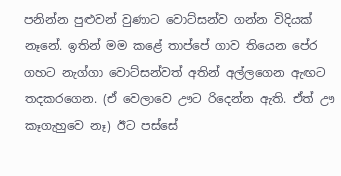පනින්න පුළුවන් වුණාට වොට්සන්ව ගන්න විදියක් නෑනේ. ඉතින් මම කළේ තාප්පේ ගාව තියෙන පේර ගහට නැග්ගා වොට්සන්වත් අතින් අල්ලගෙන ඇඟට තදකරගෙන. (ඒ වෙලාවෙ ඌට රිදෙන්න ඇති. ඒත් ඌ කෑගැහුවෙ නෑ) ඊට පස්සේ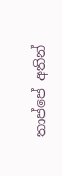තාප්පේ අතින්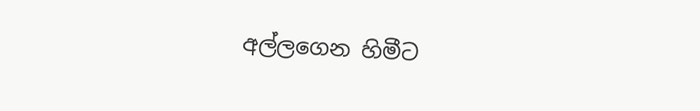අල්ලගෙන හිමීට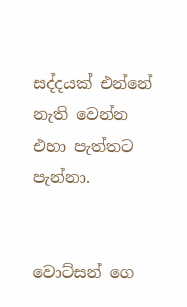සද්දයක් එන්නේ නැති වෙන්න එහා පැත්තට පැන්නා.


වොට්සන් ගෙ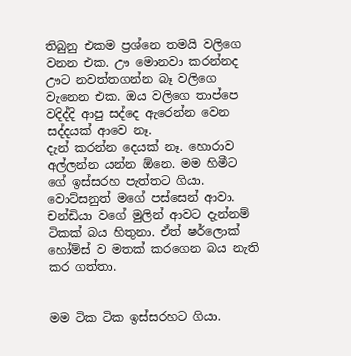තිබුනු එකම ප්‍රශ්නෙ තමයි වලිගෙ වනන එක. ඌ මොනවා කරන්නද ඌට නවත්තගන්න බෑ වලිගෙ වැනෙන එක. ඔය වලිගෙ තාප්පෙ වදිද්දි ආපු සද්දෙ ඇරෙන්න වෙන සද්දයක් ආවෙ නෑ.
දැන් කරන්න දෙයක් නෑ. හොරාව අල්ලන්න යන්න ඕනෙ. මම හිමීට ගේ ඉස්සරහ පැත්තට ගියා. වොට්සනුත් මගේ පස්සෙන් ආවා. චන්ඩියා වගේ මුලින් ආවට දැන්නම් ටිකක් බය හිතුනා. ඒත් ෂර්ලොක් හෝම්ස් ව මතක් කරගෙන බය නැති කර ගත්තා.


මම ටික ටික ඉස්සරහට ගියා.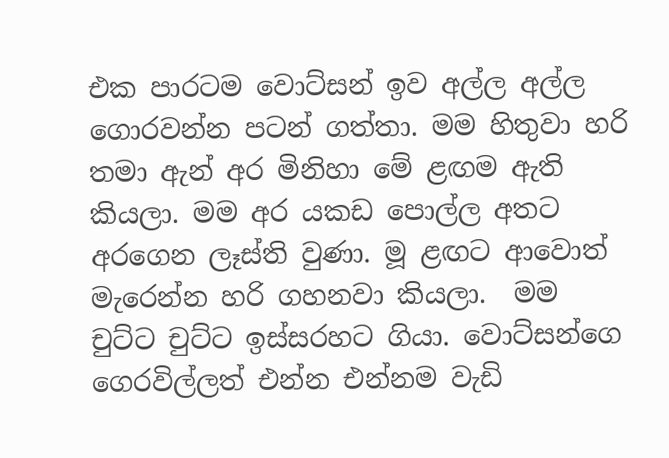එක පාරටම වොට්සන් ඉව අල්ල අල්ල ගොරවන්න පටන් ගත්තා. මම හිතුවා හරි තමා ඇන් අර මිනිහා මේ ළඟම ඇති කියලා. මම අර යකඩ පොල්ල අතට අරගෙන ලෑස්ති වුණා. මූ ළඟට ආවොත් මැරෙන්න හරි ගහනවා කියලා.  මම චුට්ට චුට්ට ඉස්සරහට ගියා. වොට්සන්ගෙ ගෙරවිල්ලත් එන්න එන්නම වැඩි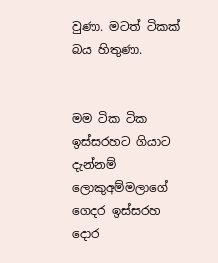වුණා. මටත් ටිකක් බය හිතුණා.


මම ටික ටික ඉස්සරහට ගියාට දැන්නම් ලොකුඅම්මලාගේ ගෙදර ඉස්සරහ දොර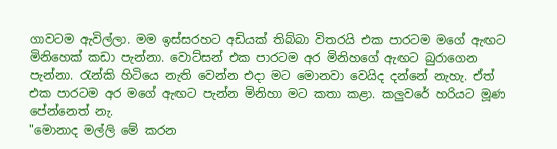ගාවටම ඇවිල්ලා. මම ඉස්සරහට අඩියක් තිබ්බා විතරයි එක පාරටම මගේ ඇඟට මිනිහෙක් කඩා පැන්නා. වොට්සන් එක පාරටම අර මිනිහගේ ඇඟට බුරාගෙන පැන්නා. රැන්කි හිටියෙ නැති වෙන්න එදා මට මොනවා වෙයිද දන්නේ නැහැ. ඒත් එක පාරටම අර මගේ ඇඟට පැන්න මිනිහා මට කතා කළා. කලුවරේ හරියට මූණ පේන්නෙත් නැ.
"මොනාද මල්ලි මේ කරන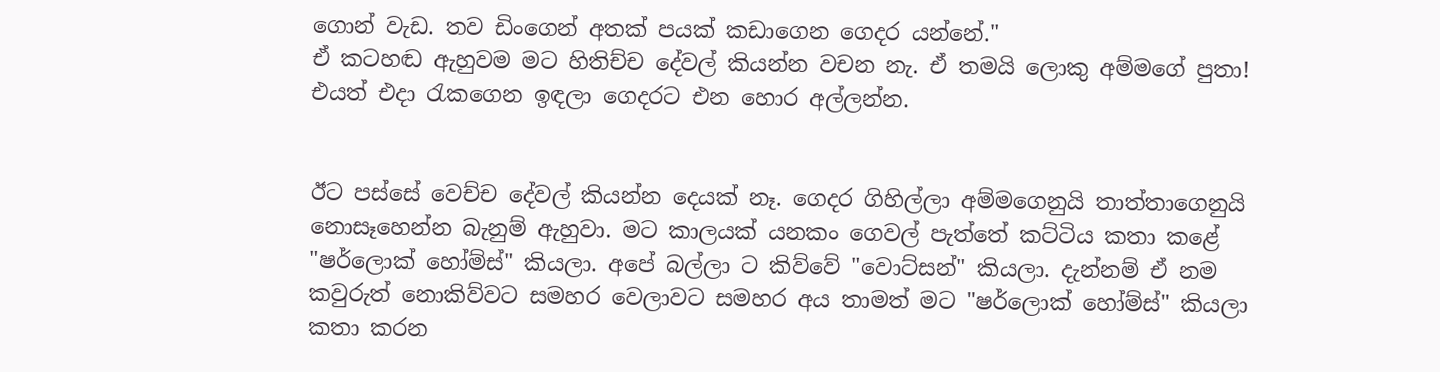ගොන් වැඩ. තව ඩිංගෙන් අතක් පයක් කඩාගෙන ගෙදර යන්නේ."
ඒ කටහඬ ඇහුවම මට හිතිච්ච දේවල් කියන්න වචන නැ. ඒ තමයි ලොකු අම්මගේ පුතා! එයත් එදා රැකගෙන ඉඳලා ගෙදරට එන හොර අල්ලන්න.


ඊට පස්සේ වෙච්ච දේවල් කියන්න දෙයක් නෑ. ගෙදර ගිහිල්ලා අම්මගෙනුයි තාත්තාගෙනුයි නොසෑහෙන්න බැනුම් ඇහුවා. මට කාලයක් යනකං ගෙවල් පැත්තේ කට්ටිය කතා කළේ "ෂර්ලොක් හෝම්ස්" කියලා. අපේ බල්ලා ට කිව්වේ "වොට්සන්" කියලා. දැන්නම් ඒ නම කවුරුත් නොකිව්වට සමහර වෙලාවට සමහර අය තාමත් මට "ෂර්ලොක් හෝම්ස්" කියලා කතා කරන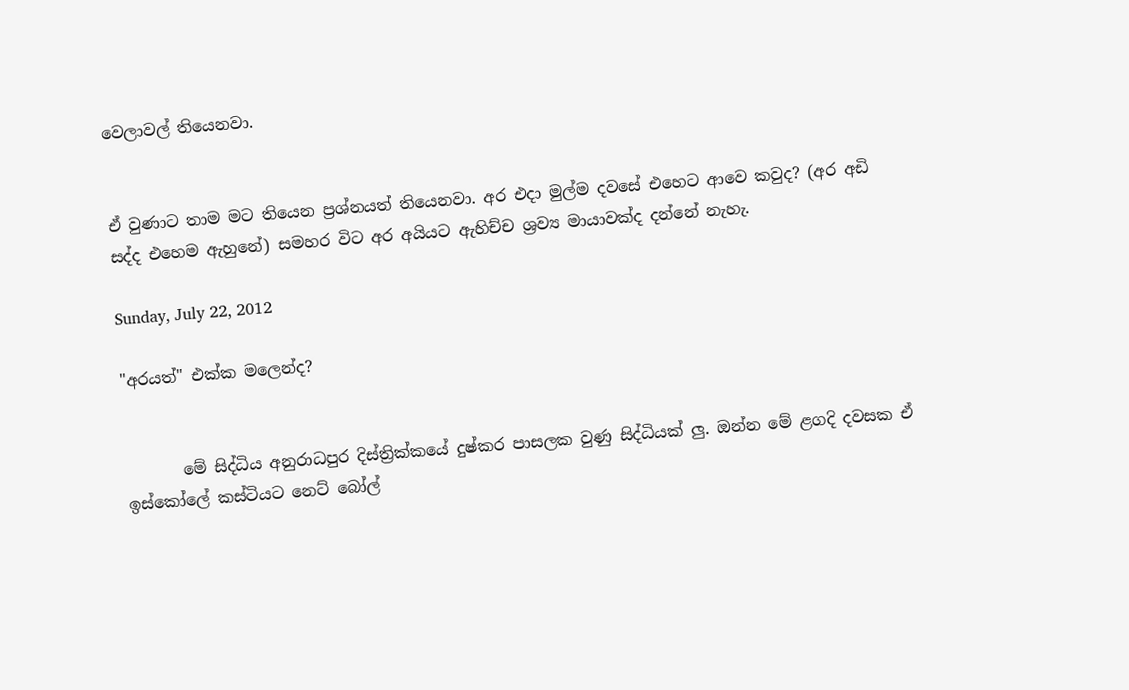වෙලාවල් තියෙනවා.


ඒ වුණාට තාම මට තියෙන ප්‍රශ්නයත් තියෙනවා. අර එදා මුල්ම දවසේ එහෙට ආවෙ කවුද? (අර අඩි සද්ද එහෙම ඇහුනේ) සමහර විට අර අයියට ඇහිච්ච ශ්‍රව්‍ය මායාවක්ද දන්නේ නැහැ.

Sunday, July 22, 2012

"අරයත්" එක්ක මලෙන්ද?


       මේ සිද්ධිය අනුරාධපුර දිස්ත්‍රික්කයේ දුෂ්කර පාසලක වුණු සිද්ධියක් ලු. ඔන්න මේ ළගදි දවසක ඒ ඉස්කෝලේ කස්ටියට නෙට් බෝල්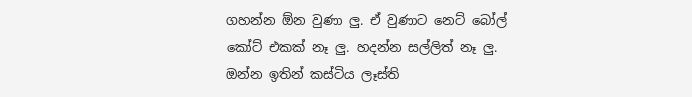ගහන්න ඕන වුණා ලු. ඒ වුණාට නෙට් බෝල් කෝට් එකක් නෑ ලු. හදන්න සල්ලිත් නෑ ලු. ඔන්න ඉතින් කස්ටිය ලෑස්ති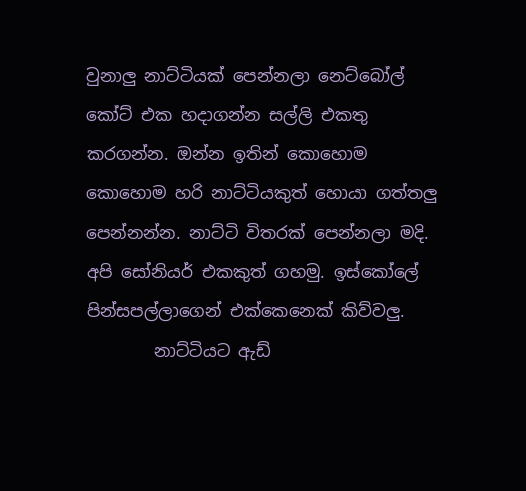වුනාලු නාට්ටියක් පෙන්නලා නෙට්බෝල් කෝට් එක හදාගන්න සල්ලි එකතු කරගන්න. ඔන්න ඉතින් කොහොම කොහොම හරි නාට්ටියකුත් හොයා ගත්තලු පෙන්නන්න. නාට්ටි විතරක් පෙන්නලා මදි. අපි සෝනියර් එකකුත් ගහමු. ඉස්කෝලේ පින්සපල්ලාගෙන් එක්කෙනෙක් කිව්වලු.
        නාට්ටියට ඇඩ්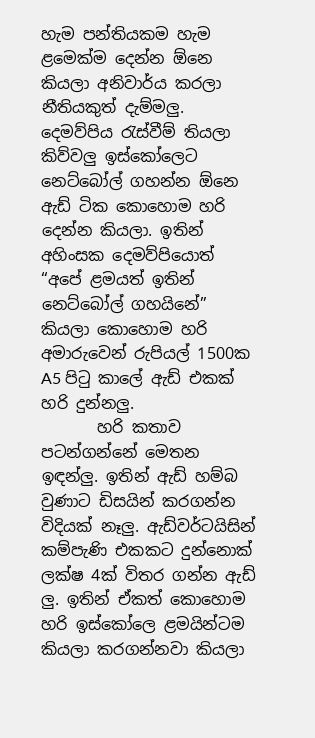හැම පන්තියකම හැම ළමෙක්ම දෙන්න ඕනෙ කියලා අනිවාර්ය කරලා නීතියකුත් දැම්මලු. දෙමව්පිය රැස්වීම් තියලා කිව්වලු ඉස්කෝලෙට නෙට්බෝල් ගහන්න ඕනෙ ඇඩ් ටික කොහොම හරි දෙන්න කියලා. ඉතින් අහිංසක දෙමව්පියොත් “අපේ ළමයත් ඉතින් නෙට්බෝල් ගහයිනේ” කියලා කොහොම හරි අමාරුවෙන් රුපියල් 1500ක A5 පිටු කාලේ ඇඩ් එකක් හරි දුන්නලු.
       හරි කතාව පටන්ගන්නේ මෙතන ඉඳන්ලු. ඉතින් ඇඩ් හම්බ වුණාට ඩිසයින් කරගන්න විදියක් නෑලු. ඇඩ්වර්ටයිසින් කම්පැණි එකකට දුන්නොක් ලක්ෂ 4ක් විතර ගන්න ඇඩ් ලු. ඉතින් ඒකත් කොහොම හරි ඉස්කෝලෙ ළමයින්ටම කියලා කරගන්නවා කියලා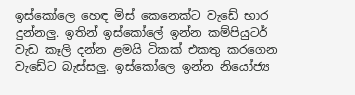ඉස්කෝලෙ හෙඳ මිස් කෙනෙක්ට වැඩේ භාර දුන්නලු. ඉතින් ඉස්කෝලේ ඉන්න කම්පියුටර් වැඩ කෑලි දන්න ළමයි ටිකක් එකතු කරගෙන වැඩේට බැස්සලු. ඉස්කෝලෙ ඉන්න නියෝජ්‍ය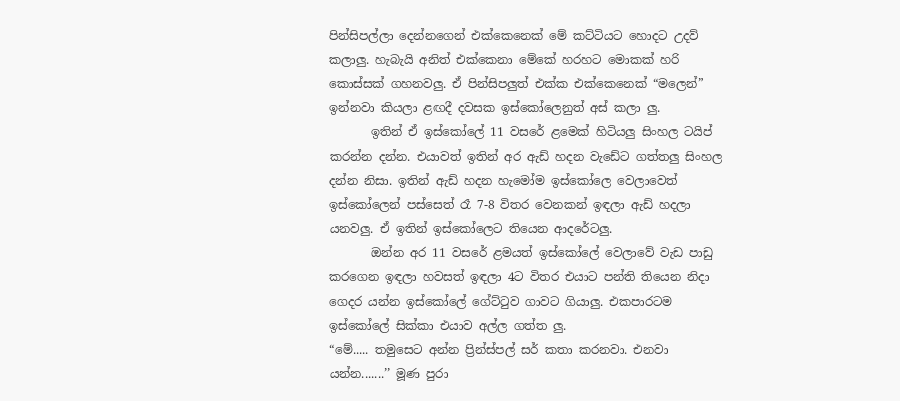පින්සිපල්ලා දෙන්නගෙන් එක්කෙනෙක් මේ කට්ටියට හොදට උදව් කලාලු. හැබැයි අනිත් එක්කෙනා මේකේ හරහට මොකක් හරි කොස්සක් ගහනවලු. ඒ පින්සිපලුත් එක්ක එක්කෙනෙක් “මලෙන්” ඉන්නවා කියලා ළඟදී දවසක ඉස්කෝලෙනුත් අස් කලා ලු.
       ඉතින් ඒ ඉස්කෝලේ 11 වසරේ ළමෙක් හිටියලු සිංහල ටයිප් කරන්න දන්න. එයාවත් ඉතින් අර ඇඩ් හදන වැඩේට ගත්තලු සිංහල දන්න නිසා. ඉතින් ඇඩ් හදන හැමෝම ඉස්කෝලෙ වෙලාවෙත් ඉස්කෝලෙන් පස්සෙත් රෑ 7-8 විතර වෙනකන් ඉඳලා ඇඩ් හදලා යනවලු. ඒ ඉතින් ඉස්කෝලෙට තියෙන ආදරේටලු.
       ඔන්න අර 11 වසරේ ළමයත් ඉස්කෝලේ වෙලාවේ වැඩ පාඩු කරගෙන ඉඳලා හවසත් ඉඳලා 4ට විතර එයාට පන්ති තියෙන නිදා ගෙදර යන්න ඉස්කෝලේ ගේට්ටුව ගාවට ගියාලු. එකපාරටම ඉස්කෝලේ සික්කා එයාව අල්ල ගත්ත ලු.
“මේ..... තමුසෙට අන්න ප්‍රින්ස්පල් සර් කතා කරනවා. එනවා යන්න.......’’ මූණ පුරා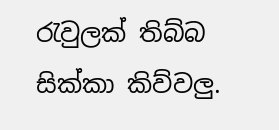රැවුලක් තිබ්බ සික්කා කිව්වලු.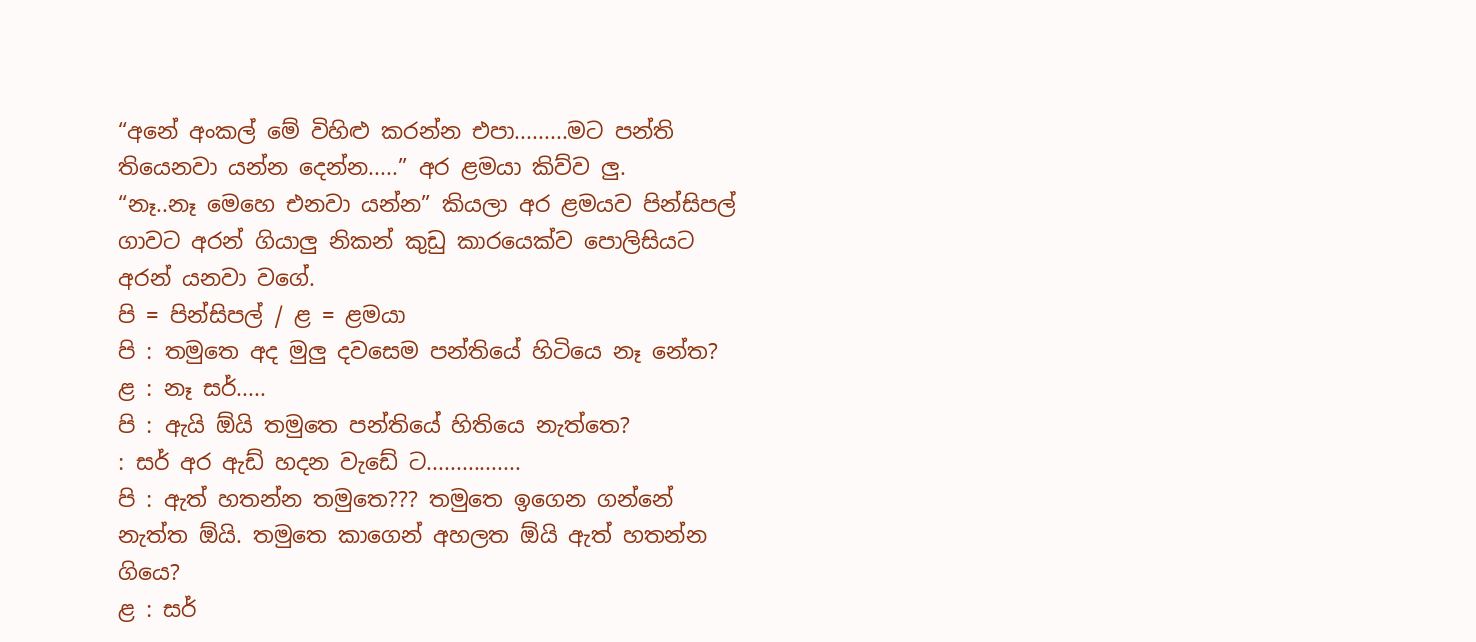“අනේ අංකල් මේ විහිළු කරන්න එපා.........මට පන්ති තියෙනවා යන්න දෙන්න.....” අර ළමයා කිව්ව ලු.
“නෑ..නෑ මෙහෙ එනවා යන්න” කියලා අර ළමයව පින්සිපල් ගාවට අරන් ගියාලු නිකන් කුඩු කාරයෙක්ව පොලිසියට අරන් යනවා වගේ.
පි = පින්සිපල් / ළ = ළමයා
පි : තමුතෙ අද මුලු දවසෙම පන්තියේ හිටියෙ නෑ නේත?
ළ : නෑ සර්.....
පි : ඇයි ඕයි තමුතෙ පන්තියේ හිතියෙ නැත්තෙ?
: සර් අර ඇඩ් හදන වැඩේ ට................
පි : ඇත් හතන්න තමුතෙ??? තමුතෙ ඉගෙන ගන්නේ නැත්ත ඕයි. තමුතෙ කාගෙන් අහලත ඕයි ඇත් හතන්න ගියෙ?
ළ : සර්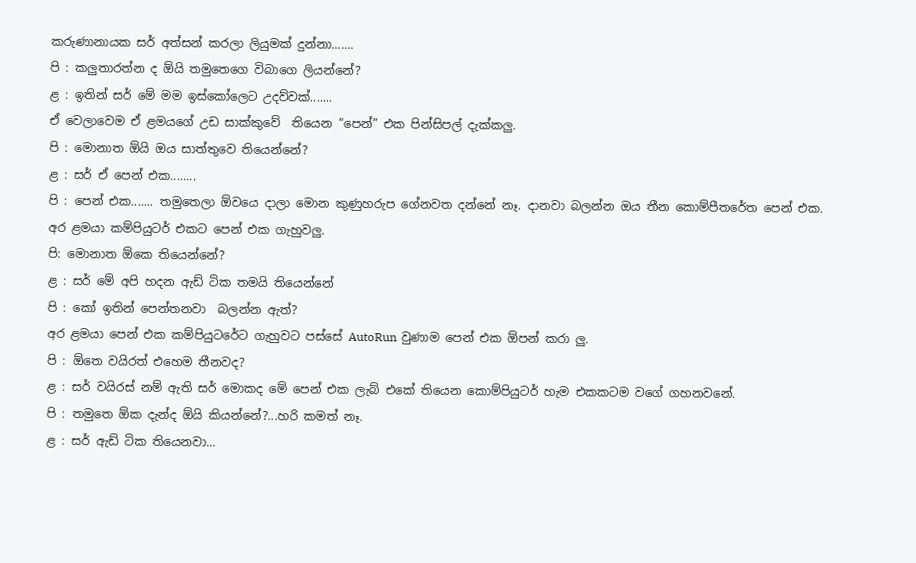කරුණානායක සර් අත්සන් කරලා ලියුමක් දුන්නා.......
පි : කලුතාරත්න ද ඕයි තමුතෙගෙ විබාගෙ ලියන්නේ?
ළ : ඉතින් සර් මේ මම ඉස්කෝලෙට උදව්වක්.......
ඒ වෙලාවෙම ඒ ළමයගේ උඩ සාක්කුවේ  තියෙන “පෙන්” එක පින්සිපල් දැක්කලු.
පි : මොනාත ඕයි ඔය සාත්තුවෙ තියෙන්නේ?
ළ : සර් ඒ පෙන් එක........
පි : පෙන් එක....... තමුතෙලා ඕවයෙ දාලා මොන කුණුහරුප ගේනවත දන්නේ නෑ. දානවා බලන්න ඔය තීන කොම්පීතරේත පෙන් එක.
අර ළමයා කම්පියුටර් එකට පෙන් එක ගැහුවලු.
පි: මොනාත ඕකෙ තියෙන්නේ?
ළ : සර් මේ අපි හදන ඇඩ් ටික තමයි තියෙන්නේ
පි : කෝ ඉතින් පෙන්තනවා  බලන්න ඇත්?
අර ළමයා පෙන් එක කම්පියුටරේට ගැහුවට පස්සේ AutoRun වුණාම පෙන් එක ඕපන් කරා ලු.
පි : ඕතෙ වයිරත් එහෙම තීනවද?
ළ : සර් වයිරස් නම් ඇති සර් මොකද මේ පෙන් එක ලැබ් එකේ තියෙන කොම්පියුටර් හැම එකකටම වගේ ගහනවනේ.
පි : තමුතෙ ඕක දැන්ද ඕයි කියන්නේ?...හරි කමත් නෑ.
ළ : සර් ඇඩ් ටික තියෙනවා...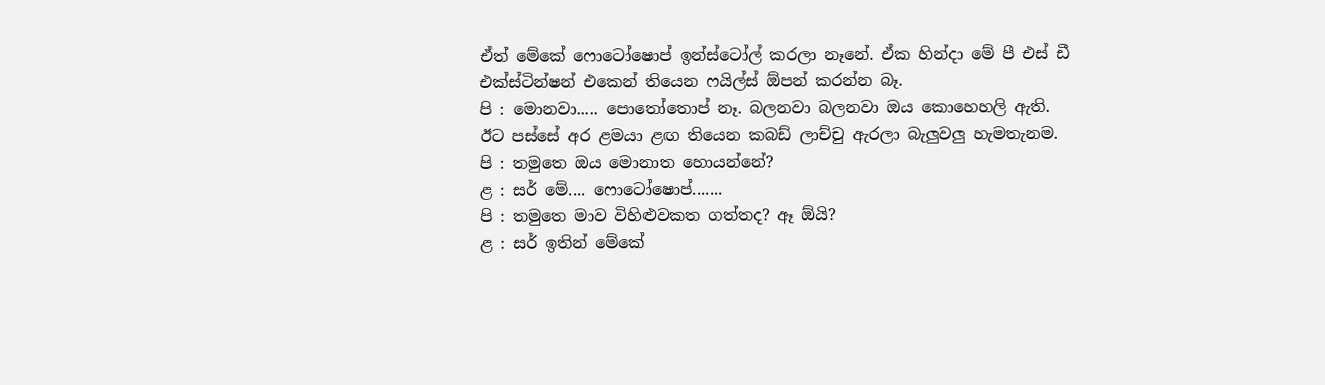ඒත් මේකේ ෆොටෝෂොප් ඉන්ස්ටෝල් කරලා නෑනේ. ඒක හින්දා මේ පී එස් ඩී එක්ස්ටින්ෂන් එකෙන් තියෙන ෆයිල්ස් ඕපන් කරන්න බෑ.
පි : මොනවා..... පොතෝතොප් නෑ. බලනවා බලනවා ඔය කොහෙහලි ඇති.
ඊට පස්සේ අර ළමයා ළඟ තියෙන කබඩ් ලාච්චු ඇරලා බැලුවලු හැමතැනම.
පි : තමුතෙ ඔය මොනාත හොයන්නේ?
ළ : සර් මේ.... ෆොටෝෂොප්.......
පි : තමුතෙ මාව විහිළුවකත ගත්තද? ඈ ඕයි?
ළ : සර් ඉතින් මේකේ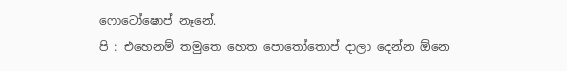ෆොටෝෂොප් නෑනේ.
පි : එහෙනම් තමුතෙ හෙත පොතෝතොප් දාලා දෙන්න ඕනෙ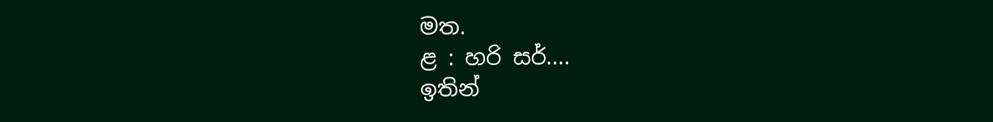මත.
ළ : හරි සර්....
ඉතින්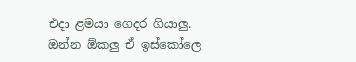එදා ළමයා ගෙදර ගියාලු. ඔන්න ඕකලු ඒ ඉස්කෝලෙ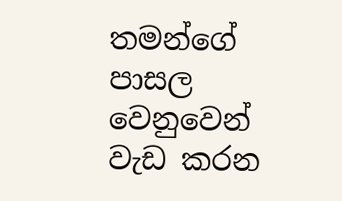තමන්ගේ පාසල වෙනුවෙන් වැඩ කරන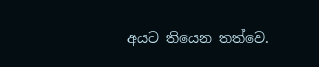අයට තියෙන තත්වෙ.